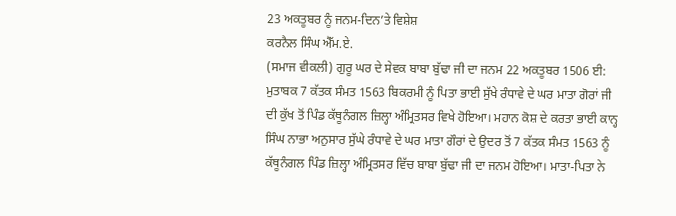23 ਅਕਤੂਬਰ ਨੂੰ ਜਨਮ-ਦਿਨ’ਤੇ ਵਿਸ਼ੇਸ਼
ਕਰਨੈਲ ਸਿੰਘ ਐੱਮ.ਏ.
(ਸਮਾਜ ਵੀਕਲੀ) ਗੁਰੂ ਘਰ ਦੇ ਸੇਵਕ ਬਾਬਾ ਬੁੱਢਾ ਜੀ ਦਾ ਜਨਮ 22 ਅਕਤੂਬਰ 1506 ਈ: ਮੁਤਾਬਕ 7 ਕੱਤਕ ਸੰਮਤ 1563 ਬਿਕਰਮੀ ਨੂੰ ਪਿਤਾ ਭਾਈ ਸੁੱਖੇ ਰੰਧਾਵੇ ਦੇ ਘਰ ਮਾਤਾ ਗੋਰਾਂ ਜੀ ਦੀ ਕੁੱਖ ਤੋਂ ਪਿੰਡ ਕੱਥੂਨੰਗਲ ਜ਼ਿਲ੍ਹਾ ਅੰਮ੍ਰਿਤਸਰ ਵਿਖੇ ਹੋਇਆ। ਮਹਾਨ ਕੋਸ਼ ਦੇ ਕਰਤਾ ਭਾਈ ਕਾਨ੍ਹ ਸਿੰਘ ਨਾਭਾ ਅਨੁਸਾਰ ਸੁੱਘੇ ਰੰਧਾਵੇ ਦੇ ਘਰ ਮਾਤਾ ਗੌਰਾਂ ਦੇ ਉਦਰ ਤੋਂ 7 ਕੱਤਕ ਸੰਮਤ 1563 ਨੂੰ ਕੱਥੂਨੰਗਲ ਪਿੰਡ ਜ਼ਿਲ੍ਹਾ ਅੰਮ੍ਰਿਤਸਰ ਵਿੱਚ ਬਾਬਾ ਬੁੱਢਾ ਜੀ ਦਾ ਜਨਮ ਹੋਇਆ। ਮਾਤਾ-ਪਿਤਾ ਨੇ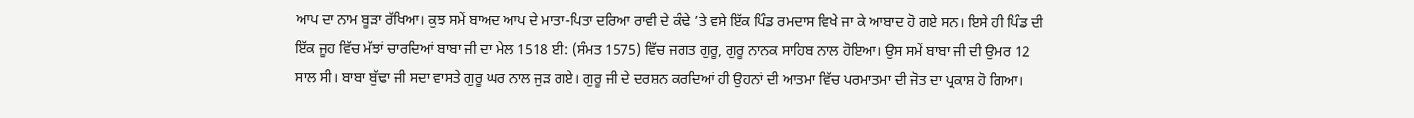ਆਪ ਦਾ ਨਾਮ ਬੂੜਾ ਰੱਖਿਆ। ਕੁਝ ਸਮੇਂ ਬਾਅਦ ਆਪ ਦੇ ਮਾਤਾ-ਪਿਤਾ ਦਰਿਆ ਰਾਵੀ ਦੇ ਕੰਢੇ ’ਤੇ ਵਸੇ ਇੱਕ ਪਿੰਡ ਰਮਦਾਸ ਵਿਖੇ ਜਾ ਕੇ ਆਬਾਦ ਹੋ ਗਏ ਸਨ। ਇਸੇ ਹੀ ਪਿੰਡ ਦੀ ਇੱਕ ਜੂਹ ਵਿੱਚ ਮੱਝਾਂ ਚਾਰਦਿਆਂ ਬਾਬਾ ਜੀ ਦਾ ਮੇਲ 1518 ਈ: (ਸੰਮਤ 1575) ਵਿੱਚ ਜਗਤ ਗੁਰੂ, ਗੁਰੂ ਨਾਨਕ ਸਾਹਿਬ ਨਾਲ ਹੋਇਆ। ਉਸ ਸਮੇਂ ਬਾਬਾ ਜੀ ਦੀ ਉਮਰ 12 ਸਾਲ ਸੀ। ਬਾਬਾ ਬੁੱਢਾ ਜੀ ਸਦਾ ਵਾਸਤੇ ਗੁਰੂ ਘਰ ਨਾਲ ਜੁੜ ਗਏ। ਗੁਰੂ ਜੀ ਦੇ ਦਰਸ਼ਨ ਕਰਦਿਆਂ ਹੀ ਉਹਨਾਂ ਦੀ ਆਤਮਾ ਵਿੱਚ ਪਰਮਾਤਮਾ ਦੀ ਜੋਤ ਦਾ ਪ੍ਰਕਾਸ਼ ਹੋ ਗਿਆ।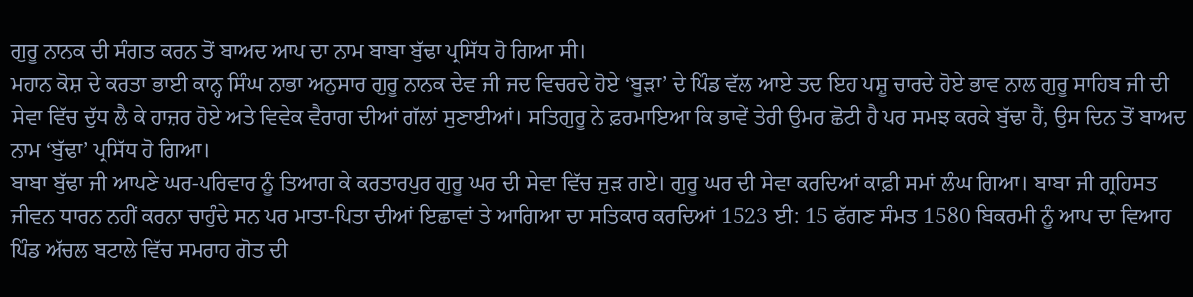ਗੁਰੂ ਨਾਨਕ ਦੀ ਸੰਗਤ ਕਰਨ ਤੋਂ ਬਾਅਦ ਆਪ ਦਾ ਨਾਮ ਬਾਬਾ ਬੁੱਢਾ ਪ੍ਰਸਿੱਧ ਹੋ ਗਿਆ ਸੀ।
ਮਹਾਨ ਕੋਸ਼ ਦੇ ਕਰਤਾ ਭਾਈ ਕਾਨ੍ਹ ਸਿੰਘ ਨਾਭਾ ਅਨੁਸਾਰ ਗੁਰੂ ਨਾਨਕ ਦੇਵ ਜੀ ਜਦ ਵਿਚਰਦੇ ਹੋਏ ‘ਬੂੜਾ’ ਦੇ ਪਿੰਡ ਵੱਲ ਆਏ ਤਦ ਇਹ ਪਸ਼ੂ ਚਾਰਦੇ ਹੋਏ ਭਾਵ ਨਾਲ ਗੁਰੂ ਸਾਹਿਬ ਜੀ ਦੀ ਸੇਵਾ ਵਿੱਚ ਦੁੱਧ ਲੈ ਕੇ ਹਾਜ਼ਰ ਹੋਏ ਅਤੇ ਵਿਵੇਕ ਵੈਰਾਗ ਦੀਆਂ ਗੱਲਾਂ ਸੁਣਾਈਆਂ। ਸਤਿਗੁਰੂ ਨੇ ਫ਼ਰਮਾਇਆ ਕਿ ਭਾਵੇਂ ਤੇਰੀ ਉਮਰ ਛੋਟੀ ਹੈ ਪਰ ਸਮਝ ਕਰਕੇ ਬੁੱਢਾ ਹੈਂ, ਉਸ ਦਿਨ ਤੋਂ ਬਾਅਦ ਨਾਮ ‘ਬੁੱਢਾ’ ਪ੍ਰਸਿੱਧ ਹੋ ਗਿਆ।
ਬਾਬਾ ਬੁੱਢਾ ਜੀ ਆਪਣੇ ਘਰ-ਪਰਿਵਾਰ ਨੂੰ ਤਿਆਗ ਕੇ ਕਰਤਾਰਪੁਰ ਗੁਰੂ ਘਰ ਦੀ ਸੇਵਾ ਵਿੱਚ ਜੁੜ ਗਏ। ਗੁਰੂ ਘਰ ਦੀ ਸੇਵਾ ਕਰਦਿਆਂ ਕਾਫ਼ੀ ਸਮਾਂ ਲੰਘ ਗਿਆ। ਬਾਬਾ ਜੀ ਗ੍ਰਹਿਸਤ ਜੀਵਨ ਧਾਰਨ ਨਹੀਂ ਕਰਨਾ ਚਾਹੁੰਦੇ ਸਨ ਪਰ ਮਾਤਾ-ਪਿਤਾ ਦੀਆਂ ਇਛਾਵਾਂ ਤੇ ਆਗਿਆ ਦਾ ਸਤਿਕਾਰ ਕਰਦਿਆਂ 1523 ਈ: 15 ਫੱਗਣ ਸੰਮਤ 1580 ਬਿਕਰਮੀ ਨੂੰ ਆਪ ਦਾ ਵਿਆਹ ਪਿੰਡ ਅੱਚਲ ਬਟਾਲੇ ਵਿੱਚ ਸਮਰਾਹ ਗੋਤ ਦੀ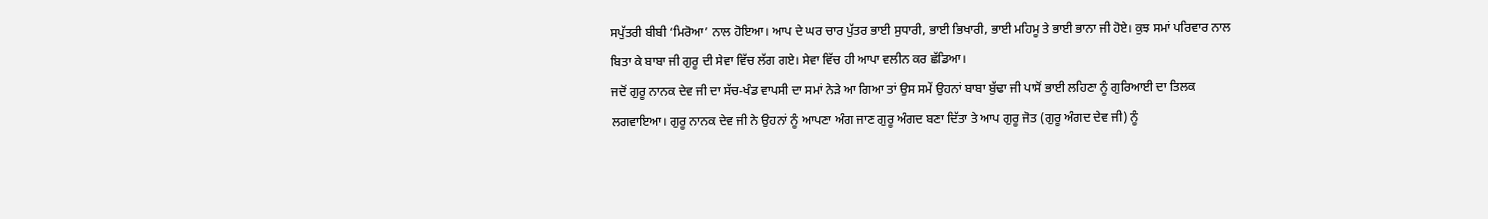ਸਪੁੱਤਰੀ ਬੀਬੀ ‘ਮਿਰੋਆ’ ਨਾਲ ਹੋਇਆ। ਆਪ ਦੇ ਘਰ ਚਾਰ ਪੁੱਤਰ ਭਾਈ ਸੁਧਾਰੀ, ਭਾਈ ਭਿਖਾਰੀ, ਭਾਈ ਮਹਿਮੂ ਤੇ ਭਾਈ ਭਾਨਾ ਜੀ ਹੋਏ। ਕੁਝ ਸਮਾਂ ਪਰਿਵਾਰ ਨਾਲ ਬਿਤਾ ਕੇ ਬਾਬਾ ਜੀ ਗੁਰੂ ਦੀ ਸੇਵਾ ਵਿੱਚ ਲੱਗ ਗਏ। ਸੇਵਾ ਵਿੱਚ ਹੀ ਆਪਾ ਵਲੀਨ ਕਰ ਛੱਡਿਆ।
ਜਦੋਂ ਗੁਰੂ ਨਾਨਕ ਦੇਵ ਜੀ ਦਾ ਸੱਚ-ਖੰਡ ਵਾਪਸੀ ਦਾ ਸਮਾਂ ਨੇੜੇ ਆ ਗਿਆ ਤਾਂ ਉਸ ਸਮੇਂ ਉਹਨਾਂ ਬਾਬਾ ਬੁੱਢਾ ਜੀ ਪਾਸੋਂ ਭਾਈ ਲਹਿਣਾ ਨੂੰ ਗੁਰਿਆਈ ਦਾ ਤਿਲਕ ਲਗਵਾਇਆ। ਗੁਰੂ ਨਾਨਕ ਦੇਵ ਜੀ ਨੇ ਉਹਨਾਂ ਨੂੰ ਆਪਣਾ ਅੰਗ ਜਾਣ ਗੁਰੂ ਅੰਗਦ ਬਣਾ ਦਿੱਤਾ ਤੇ ਆਪ ਗੁਰੂ ਜੋਤ (ਗੁਰੂ ਅੰਗਦ ਦੇਵ ਜੀ) ਨੂੰ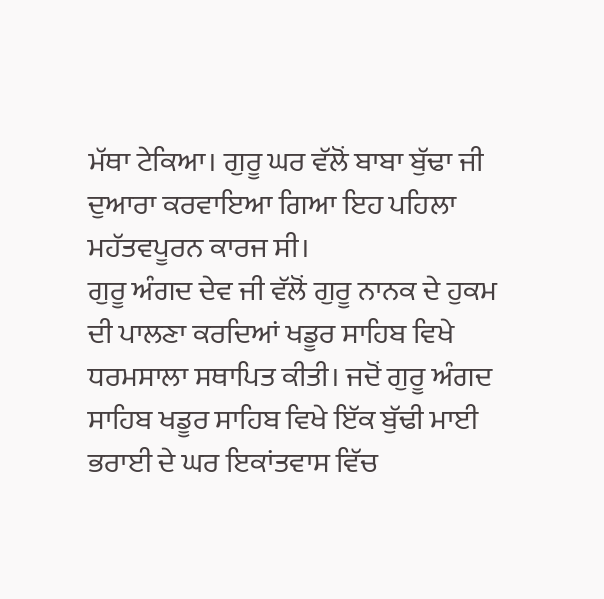ਮੱਥਾ ਟੇਕਿਆ। ਗੁਰੂ ਘਰ ਵੱਲੋਂ ਬਾਬਾ ਬੁੱਢਾ ਜੀ ਦੁਆਰਾ ਕਰਵਾਇਆ ਗਿਆ ਇਹ ਪਹਿਲਾ ਮਹੱਤਵਪੂਰਨ ਕਾਰਜ ਸੀ।
ਗੁਰੂ ਅੰਗਦ ਦੇਵ ਜੀ ਵੱਲੋਂ ਗੁਰੂ ਨਾਨਕ ਦੇ ਹੁਕਮ ਦੀ ਪਾਲਣਾ ਕਰਦਿਆਂ ਖਡੂਰ ਸਾਹਿਬ ਵਿਖੇ ਧਰਮਸਾਲਾ ਸਥਾਪਿਤ ਕੀਤੀ। ਜਦੋਂ ਗੁਰੂ ਅੰਗਦ ਸਾਹਿਬ ਖਡੂਰ ਸਾਹਿਬ ਵਿਖੇ ਇੱਕ ਬੁੱਢੀ ਮਾਈ ਭਰਾਈ ਦੇ ਘਰ ਇਕਾਂਤਵਾਸ ਵਿੱਚ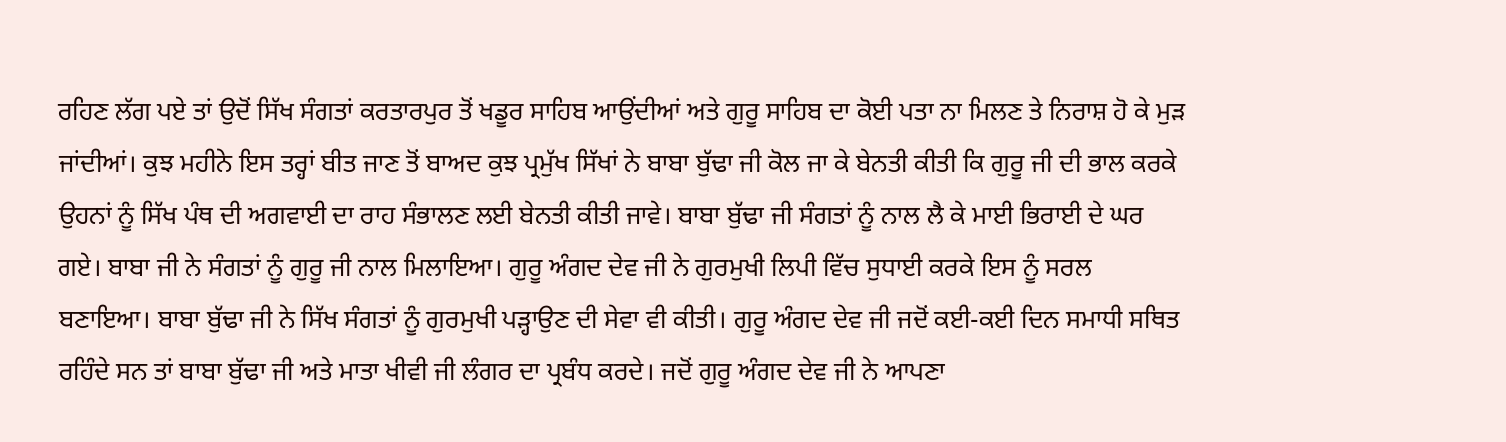ਰਹਿਣ ਲੱਗ ਪਏ ਤਾਂ ਉਦੋਂ ਸਿੱਖ ਸੰਗਤਾਂ ਕਰਤਾਰਪੁਰ ਤੋਂ ਖਡੂਰ ਸਾਹਿਬ ਆਉਂਦੀਆਂ ਅਤੇ ਗੁਰੂ ਸਾਹਿਬ ਦਾ ਕੋਈ ਪਤਾ ਨਾ ਮਿਲਣ ਤੇ ਨਿਰਾਸ਼ ਹੋ ਕੇ ਮੁੜ ਜਾਂਦੀਆਂ। ਕੁਝ ਮਹੀਨੇ ਇਸ ਤਰ੍ਹਾਂ ਬੀਤ ਜਾਣ ਤੋਂ ਬਾਅਦ ਕੁਝ ਪ੍ਰਮੁੱਖ ਸਿੱਖਾਂ ਨੇ ਬਾਬਾ ਬੁੱਢਾ ਜੀ ਕੋਲ ਜਾ ਕੇ ਬੇਨਤੀ ਕੀਤੀ ਕਿ ਗੁਰੂ ਜੀ ਦੀ ਭਾਲ ਕਰਕੇ ਉਹਨਾਂ ਨੂੰ ਸਿੱਖ ਪੰਥ ਦੀ ਅਗਵਾਈ ਦਾ ਰਾਹ ਸੰਭਾਲਣ ਲਈ ਬੇਨਤੀ ਕੀਤੀ ਜਾਵੇ। ਬਾਬਾ ਬੁੱਢਾ ਜੀ ਸੰਗਤਾਂ ਨੂੰ ਨਾਲ ਲੈ ਕੇ ਮਾਈ ਭਿਰਾਈ ਦੇ ਘਰ ਗਏ। ਬਾਬਾ ਜੀ ਨੇ ਸੰਗਤਾਂ ਨੂੰ ਗੁਰੂ ਜੀ ਨਾਲ ਮਿਲਾਇਆ। ਗੁਰੂ ਅੰਗਦ ਦੇਵ ਜੀ ਨੇ ਗੁਰਮੁਖੀ ਲਿਪੀ ਵਿੱਚ ਸੁਧਾਈ ਕਰਕੇ ਇਸ ਨੂੰ ਸਰਲ ਬਣਾਇਆ। ਬਾਬਾ ਬੁੱਢਾ ਜੀ ਨੇ ਸਿੱਖ ਸੰਗਤਾਂ ਨੂੰ ਗੁਰਮੁਖੀ ਪੜ੍ਹਾਉਣ ਦੀ ਸੇਵਾ ਵੀ ਕੀਤੀ। ਗੁਰੂ ਅੰਗਦ ਦੇਵ ਜੀ ਜਦੋਂ ਕਈ-ਕਈ ਦਿਨ ਸਮਾਧੀ ਸਥਿਤ ਰਹਿੰਦੇ ਸਨ ਤਾਂ ਬਾਬਾ ਬੁੱਢਾ ਜੀ ਅਤੇ ਮਾਤਾ ਖੀਵੀ ਜੀ ਲੰਗਰ ਦਾ ਪ੍ਰਬੰਧ ਕਰਦੇ। ਜਦੋਂ ਗੁਰੂ ਅੰਗਦ ਦੇਵ ਜੀ ਨੇ ਆਪਣਾ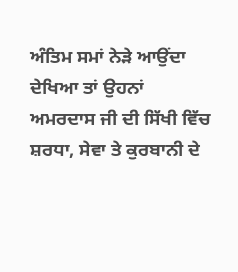ਅੰਤਿਮ ਸਮਾਂ ਨੇੜੇ ਆਉਂਦਾ ਦੇਖਿਆ ਤਾਂ ਉਹਨਾਂ ਅਮਰਦਾਸ ਜੀ ਦੀ ਸਿੱਖੀ ਵਿੱਚ ਸ਼ਰਧਾ, ਸੇਵਾ ਤੇ ਕੁਰਬਾਨੀ ਦੇ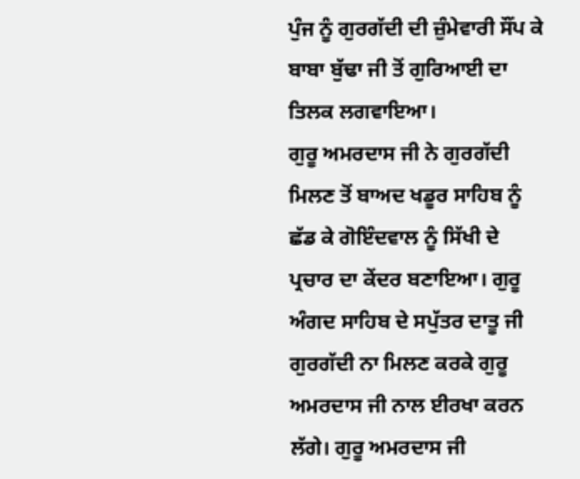ਪੁੰਜ ਨੂੰ ਗੁਰਗੱਦੀ ਦੀ ਜ਼ੁੰਮੇਵਾਰੀ ਸੌਂਪ ਕੇ ਬਾਬਾ ਬੁੱਢਾ ਜੀ ਤੋਂ ਗੁਰਿਆਈ ਦਾ ਤਿਲਕ ਲਗਵਾਇਆ।
ਗੁਰੂ ਅਮਰਦਾਸ ਜੀ ਨੇ ਗੁਰਗੱਦੀ ਮਿਲਣ ਤੋਂ ਬਾਅਦ ਖਡੂਰ ਸਾਹਿਬ ਨੂੰ ਛੱਡ ਕੇ ਗੋਇੰਦਵਾਲ ਨੂੰ ਸਿੱਖੀ ਦੇ ਪ੍ਰਚਾਰ ਦਾ ਕੇਂਦਰ ਬਣਾਇਆ। ਗੁਰੂ ਅੰਗਦ ਸਾਹਿਬ ਦੇ ਸਪੁੱਤਰ ਦਾਤੂ ਜੀ ਗੁਰਗੱਦੀ ਨਾ ਮਿਲਣ ਕਰਕੇ ਗੁਰੂ ਅਮਰਦਾਸ ਜੀ ਨਾਲ ਈਰਖਾ ਕਰਨ ਲੱਗੇ। ਗੁਰੂ ਅਮਰਦਾਸ ਜੀ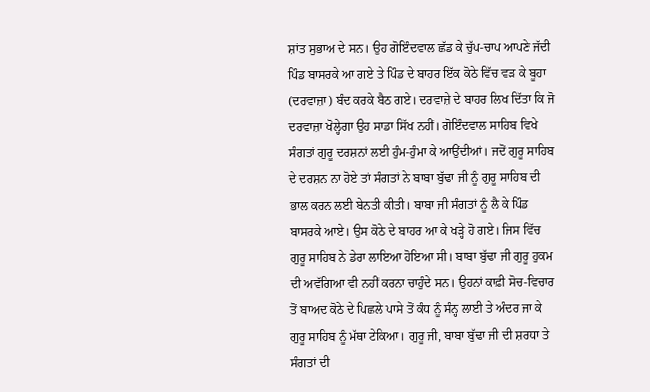ਸ਼ਾਂਤ ਸੁਭਾਅ ਦੇ ਸਨ। ਉਹ ਗੋਇੰਦਵਾਲ ਛੱਡ ਕੇ ਚੁੱਪ-ਚਾਪ ਆਪਣੇ ਜੱਦੀ ਪਿੰਡ ਬਾਸਰਕੇ ਆ ਗਏ ਤੇ ਪਿੰਡ ਦੇ ਬਾਹਰ ਇੱਕ ਕੋਠੇ ਵਿੱਚ ਵੜ ਕੇ ਬੂਹਾ (ਦਰਵਾਜ਼ਾ) ਬੰਦ ਕਰਕੇ ਬੈਠ ਗਏ। ਦਰਵਾਜ਼ੇ ਦੇ ਬਾਹਰ ਲਿਖ ਦਿੱਤਾ ਕਿ ਜੋ ਦਰਵਾਜ਼ਾ ਖੋਲ੍ਹੇਗਾ ਉਹ ਸਾਡਾ ਸਿੱਖ ਨਹੀਂ। ਗੋਇੰਦਵਾਲ ਸਾਹਿਬ ਵਿਖੇ ਸੰਗਤਾਂ ਗੁਰੂ ਦਰਸ਼ਨਾਂ ਲਈ ਹੁੰਮ-ਹੁੰਮਾ ਕੇ ਆਉਂਦੀਆਂ। ਜਦੋਂ ਗੁਰੂ ਸਾਹਿਬ ਦੇ ਦਰਸ਼ਨ ਨਾ ਹੋਏ ਤਾਂ ਸੰਗਤਾਂ ਨੇ ਬਾਬਾ ਬੁੱਢਾ ਜੀ ਨੂੰ ਗੁਰੂ ਸਾਹਿਬ ਦੀ ਭਾਲ ਕਰਨ ਲਈ ਬੇਨਤੀ ਕੀਤੀ। ਬਾਬਾ ਜੀ ਸੰਗਤਾਂ ਨੂੰ ਲੈ ਕੇ ਪਿੰਡ ਬਾਸਰਕੇ ਆਏ। ਉਸ ਕੋਠੇ ਦੇ ਬਾਹਰ ਆ ਕੇ ਖੜ੍ਹੇ ਹੋ ਗਏ। ਜਿਸ ਵਿੱਚ ਗੁਰੂ ਸਾਹਿਬ ਨੇ ਡੇਰਾ ਲਾਇਆ ਹੋਇਆ ਸੀ। ਬਾਬਾ ਬੁੱਢਾ ਜੀ ਗੁਰੂ ਹੁਕਮ ਦੀ ਅਵੱਗਿਆ ਵੀ ਨਹੀਂ ਕਰਨਾ ਚਾਹੁੰਦੇ ਸਨ। ਉਹਨਾਂ ਕਾਫ਼ੀ ਸੋਚ-ਵਿਚਾਰ ਤੋਂ ਬਾਅਦ ਕੋਠੇ ਦੇ ਪਿਛਲੇ ਪਾਸੇ ਤੋਂ ਕੰਧ ਨੂੰ ਸੰਨ੍ਹ ਲਾਈ ਤੇ ਅੰਦਰ ਜਾ ਕੇ ਗੁਰੂ ਸਾਹਿਬ ਨੂੰ ਮੱਥਾ ਟੇਕਿਆ। ਗੁਰੂ ਜੀ, ਬਾਬਾ ਬੁੱਢਾ ਜੀ ਦੀ ਸ਼ਰਧਾ ਤੇ ਸੰਗਤਾਂ ਦੀ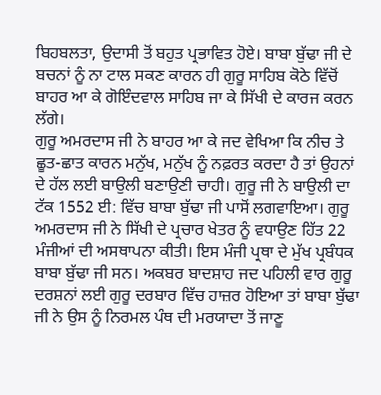ਬਿਹਬਲਤਾ, ਉਦਾਸੀ ਤੋਂ ਬਹੁਤ ਪ੍ਰਭਾਵਿਤ ਹੋਏ। ਬਾਬਾ ਬੁੱਢਾ ਜੀ ਦੇ ਬਚਨਾਂ ਨੂੰ ਨਾ ਟਾਲ ਸਕਣ ਕਾਰਨ ਹੀ ਗੁਰੂ ਸਾਹਿਬ ਕੋਠੇ ਵਿੱਚੋਂ ਬਾਹਰ ਆ ਕੇ ਗੋਇੰਦਵਾਲ ਸਾਹਿਬ ਜਾ ਕੇ ਸਿੱਖੀ ਦੇ ਕਾਰਜ ਕਰਨ ਲੱਗੇ।
ਗੁਰੂ ਅਮਰਦਾਸ ਜੀ ਨੇ ਬਾਹਰ ਆ ਕੇ ਜਦ ਵੇਖਿਆ ਕਿ ਨੀਚ ਤੇ ਛੂਤ-ਛਾਤ ਕਾਰਨ ਮਨੁੱਖ, ਮਨੁੱਖ ਨੂੰ ਨਫ਼ਰਤ ਕਰਦਾ ਹੈ ਤਾਂ ਉਹਨਾਂ ਦੇ ਹੱਲ ਲਈ ਬਾਉਲੀ ਬਣਾਉਣੀ ਚਾਹੀ। ਗੁਰੂ ਜੀ ਨੇ ਬਾਉਲੀ ਦਾ ਟੱਕ 1552 ਈ: ਵਿੱਚ ਬਾਬਾ ਬੁੱਢਾ ਜੀ ਪਾਸੋਂ ਲਗਵਾਇਆ। ਗੁਰੂ ਅਮਰਦਾਸ ਜੀ ਨੇ ਸਿੱਖੀ ਦੇ ਪ੍ਰਚਾਰ ਖੇਤਰ ਨੂੰ ਵਧਾਉਣ ਹਿੱਤ 22 ਮੰਜੀਆਂ ਦੀ ਅਸਥਾਪਨਾ ਕੀਤੀ। ਇਸ ਮੰਜੀ ਪ੍ਰਥਾ ਦੇ ਮੁੱਖ ਪ੍ਰਬੰਧਕ ਬਾਬਾ ਬੁੱਢਾ ਜੀ ਸਨ। ਅਕਬਰ ਬਾਦਸ਼ਾਹ ਜਦ ਪਹਿਲੀ ਵਾਰ ਗੁਰੂ ਦਰਸ਼ਨਾਂ ਲਈ ਗੁਰੂ ਦਰਬਾਰ ਵਿੱਚ ਹਾਜ਼ਰ ਹੋਇਆ ਤਾਂ ਬਾਬਾ ਬੁੱਢਾ ਜੀ ਨੇ ਉਸ ਨੂੰ ਨਿਰਮਲ ਪੰਥ ਦੀ ਮਰਯਾਦਾ ਤੋਂ ਜਾਣੂ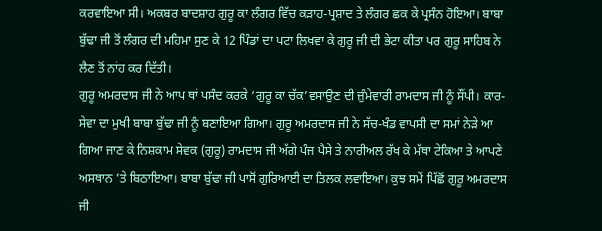ਕਰਵਾਇਆ ਸੀ। ਅਕਬਰ ਬਾਦਸ਼ਾਹ ਗੁਰੂ ਕਾ ਲੰਗਰ ਵਿੱਚ ਕੜਾਹ-ਪ੍ਰਸ਼ਾਦ ਤੇ ਲੰਗਰ ਛਕ ਕੇ ਪ੍ਰਸੰਨ ਹੋਇਆ। ਬਾਬਾ ਬੁੱਢਾ ਜੀ ਤੋਂ ਲੰਗਰ ਦੀ ਮਹਿਮਾ ਸੁਣ ਕੇ 12 ਪਿੰਡਾਂ ਦਾ ਪਟਾ ਲਿਖਵਾ ਕੇ ਗੁਰੂ ਜੀ ਦੀ ਭੇਟਾ ਕੀਤਾ ਪਰ ਗੁਰੂ ਸਾਹਿਬ ਨੇ ਲੈਣ ਤੋਂ ਨਾਂਹ ਕਰ ਦਿੱਤੀ।
ਗੁਰੂ ਅਮਰਦਾਸ ਜੀ ਨੇ ਆਪ ਥਾਂ ਪਸੰਦ ਕਰਕੇ ‘ਗੁਰੂ ਕਾ ਚੱਕ’ਵਸਾਉਣ ਦੀ ਜ਼ੁੰਮੇਵਾਰੀ ਰਾਮਦਾਸ ਜੀ ਨੂੰ ਸੌਂਪੀ। ਕਾਰ-ਸੇਵਾ ਦਾ ਮੁਖੀ ਬਾਬਾ ਬੁੱਢਾ ਜੀ ਨੂੰ ਬਣਾਇਆ ਗਿਆ। ਗੁਰੂ ਅਮਰਦਾਸ ਜੀ ਨੇ ਸੱਚ-ਖੰਡ ਵਾਪਸੀ ਦਾ ਸਮਾਂ ਨੇੜੇ ਆ ਗਿਆ ਜਾਣ ਕੇ ਨਿਸ਼ਕਾਮ ਸੇਵਕ (ਗੁਰੂ) ਰਾਮਦਾਸ ਜੀ ਅੱਗੇ ਪੰਜ ਪੈਸੇ ਤੇ ਨਾਰੀਅਲ ਰੱਖ ਕੇ ਮੱਥਾ ਟੇਕਿਆ ਤੇ ਆਪਣੇ ਅਸਥਾਨ ’ਤੇ ਬਿਠਾਇਆ। ਬਾਬਾ ਬੁੱਢਾ ਜੀ ਪਾਸੋਂ ਗੁਰਿਆਈ ਦਾ ਤਿਲਕ ਲਵਾਇਆ। ਕੁਝ ਸਮੇਂ ਪਿੱਛੋਂ ਗੁਰੂ ਅਮਰਦਾਸ ਜੀ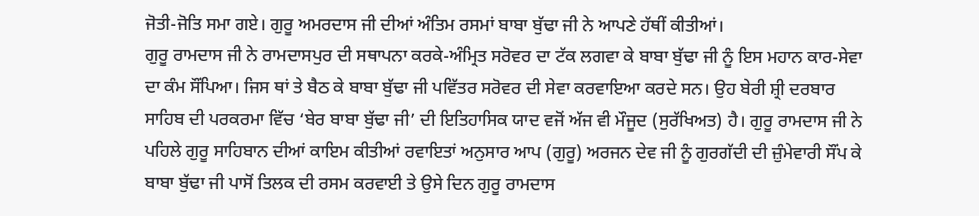ਜੋਤੀ-ਜੋਤਿ ਸਮਾ ਗਏ। ਗੁਰੂ ਅਮਰਦਾਸ ਜੀ ਦੀਆਂ ਅੰਤਿਮ ਰਸਮਾਂ ਬਾਬਾ ਬੁੱਢਾ ਜੀ ਨੇ ਆਪਣੇ ਹੱਥੀਂ ਕੀਤੀਆਂ।
ਗੁਰੂ ਰਾਮਦਾਸ ਜੀ ਨੇ ਰਾਮਦਾਸਪੁਰ ਦੀ ਸਥਾਪਨਾ ਕਰਕੇ-ਅੰਮ੍ਰਿਤ ਸਰੋਵਰ ਦਾ ਟੱਕ ਲਗਵਾ ਕੇ ਬਾਬਾ ਬੁੱਢਾ ਜੀ ਨੂੰ ਇਸ ਮਹਾਨ ਕਾਰ-ਸੇਵਾ ਦਾ ਕੰਮ ਸੌਂਪਿਆ। ਜਿਸ ਥਾਂ ਤੇ ਬੈਠ ਕੇ ਬਾਬਾ ਬੁੱਢਾ ਜੀ ਪਵਿੱਤਰ ਸਰੋਵਰ ਦੀ ਸੇਵਾ ਕਰਵਾਇਆ ਕਰਦੇ ਸਨ। ਉਹ ਬੇਰੀ ਸ਼੍ਰੀ ਦਰਬਾਰ ਸਾਹਿਬ ਦੀ ਪਰਕਰਮਾ ਵਿੱਚ ‘ਬੇਰ ਬਾਬਾ ਬੁੱਢਾ ਜੀ’ ਦੀ ਇਤਿਹਾਸਿਕ ਯਾਦ ਵਜੋਂ ਅੱਜ ਵੀ ਮੌਜੂਦ (ਸੁਰੱਖਿਅਤ) ਹੈ। ਗੁਰੂ ਰਾਮਦਾਸ ਜੀ ਨੇ ਪਹਿਲੇ ਗੁਰੂ ਸਾਹਿਬਾਨ ਦੀਆਂ ਕਾਇਮ ਕੀਤੀਆਂ ਰਵਾਇਤਾਂ ਅਨੁਸਾਰ ਆਪ (ਗੁਰੂ) ਅਰਜਨ ਦੇਵ ਜੀ ਨੂੰ ਗੁਰਗੱਦੀ ਦੀ ਜ਼ੁੰਮੇਵਾਰੀ ਸੌਂਪ ਕੇ ਬਾਬਾ ਬੁੱਢਾ ਜੀ ਪਾਸੋਂ ਤਿਲਕ ਦੀ ਰਸਮ ਕਰਵਾਈ ਤੇ ਉਸੇ ਦਿਨ ਗੁਰੂ ਰਾਮਦਾਸ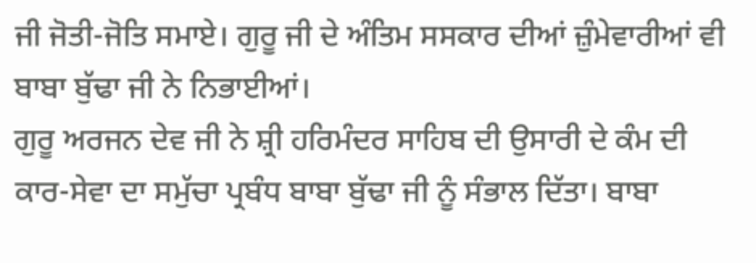ਜੀ ਜੋਤੀ-ਜੋਤਿ ਸਮਾਏ। ਗੁਰੂ ਜੀ ਦੇ ਅੰਤਿਮ ਸਸਕਾਰ ਦੀਆਂ ਜ਼ੁੰਮੇਵਾਰੀਆਂ ਵੀ ਬਾਬਾ ਬੁੱਢਾ ਜੀ ਨੇ ਨਿਭਾਈਆਂ।
ਗੁਰੂ ਅਰਜਨ ਦੇਵ ਜੀ ਨੇ ਸ਼੍ਰੀ ਹਰਿਮੰਦਰ ਸਾਹਿਬ ਦੀ ਉਸਾਰੀ ਦੇ ਕੰਮ ਦੀ ਕਾਰ-ਸੇਵਾ ਦਾ ਸਮੁੱਚਾ ਪ੍ਰਬੰਧ ਬਾਬਾ ਬੁੱਢਾ ਜੀ ਨੂੰ ਸੰਭਾਲ ਦਿੱਤਾ। ਬਾਬਾ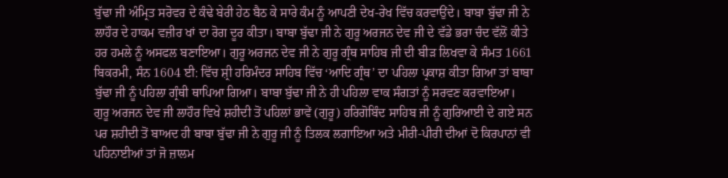ਬੁੱਢਾ ਜੀ ਅੰਮ੍ਰਿਤ ਸਰੋਵਰ ਦੇ ਕੰਢੇ ਬੇਰੀ ਹੇਠ ਬੈਠ ਕੇ ਸਾਰੇ ਕੰਮ ਨੂੰ ਆਪਣੀ ਦੇਖ-ਰੇਖ ਵਿੱਚ ਕਰਵਾਉਂਦੇ। ਬਾਬਾ ਬੁੱਢਾ ਜੀ ਨੇ ਲਾਹੌਰ ਦੇ ਹਾਕਮ ਵਜ਼ੀਰ ਖਾਂ ਦਾ ਰੋਗ ਦੂਰ ਕੀਤਾ। ਬਾਬਾ ਬੁੱਢਾ ਜੀ ਨੇ ਗੁਰੂ ਅਰਜਨ ਦੇਵ ਜੀ ਦੇ ਵੱਡੇ ਭਰਾ ਚੰਦ ਵੱਲੋਂ ਕੀਤੇ ਹਰ ਹਮਲੇ ਨੂੰ ਅਸਫਲ ਬਣਾਇਆ। ਗੁਰੂ ਅਰਜਨ ਦੇਵ ਜੀ ਨੇ ਗੁਰੂ ਗ੍ਰੰਥ ਸਾਹਿਬ ਜੀ ਦੀ ਬੀੜ ਲਿਖਵਾ ਕੇ ਸੰਮਤ 1661 ਬਿਕਰਮੀ, ਸੰਨ 1604 ਈ: ਵਿੱਚ ਸ਼੍ਰੀ ਹਰਿਮੰਦਰ ਸਾਹਿਬ ਵਿੱਚ ‘ਆਦਿ ਗ੍ਰੰਥ’ ਦਾ ਪਹਿਲਾ ਪ੍ਰਕਾਸ਼ ਕੀਤਾ ਗਿਆ ਤਾਂ ਬਾਬਾ ਬੁੱਢਾ ਜੀ ਨੂੰ ਪਹਿਲਾ ਗ੍ਰੰਥੀ ਥਾਪਿਆ ਗਿਆ। ਬਾਬਾ ਬੁੱਢਾ ਜੀ ਨੇ ਹੀ ਪਹਿਲਾ ਵਾਕ ਸੰਗਤਾਂ ਨੂੰ ਸਰਵਣ ਕਰਵਾਇਆ।
ਗੁਰੂ ਅਰਜਨ ਦੇਵ ਜੀ ਲਾਹੌਰ ਵਿਖੇ ਸ਼ਹੀਦੀ ਤੋਂ ਪਹਿਲਾਂ ਭਾਵੇਂ (ਗੁਰੂ) ਹਰਿਗੋਬਿੰਦ ਸਾਹਿਬ ਜੀ ਨੂੰ ਗੁਰਿਆਈ ਦੇ ਗਏ ਸਨ ਪਰ ਸ਼ਹੀਦੀ ਤੋਂ ਬਾਅਦ ਹੀ ਬਾਬਾ ਬੁੱਢਾ ਜੀ ਨੇ ਗੁਰੂ ਜੀ ਨੂੰ ਤਿਲਕ ਲਗਾਇਆ ਅਤੇ ਮੀਰੀ-ਪੀਰੀ ਦੀਆਂ ਦੋ ਕਿਰਪਾਨਾਂ ਵੀ ਪਹਿਨਾਈਆਂ ਤਾਂ ਜੋ ਜ਼ਾਲਮ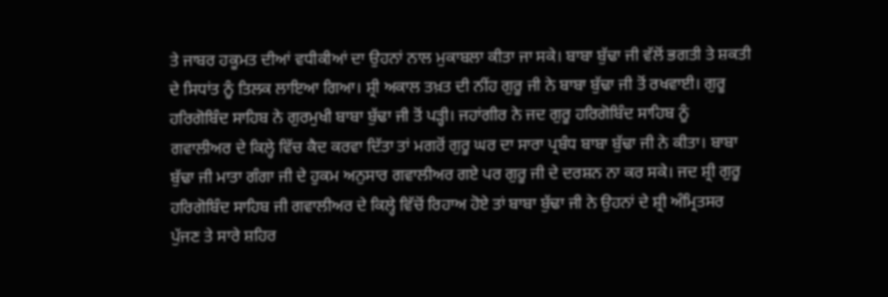ਤੇ ਜਾਬਰ ਹਕੂਮਤ ਦੀਆਂ ਵਧੀਕੀਆਂ ਦਾ ਉਹਨਾਂ ਨਾਲ ਮੁਕਾਬਲਾ ਕੀਤਾ ਜਾ ਸਕੇ। ਬਾਬਾ ਬੁੱਢਾ ਜੀ ਵੱਲੋਂ ਭਗਤੀ ਤੇ ਸ਼ਕਤੀ ਦੇ ਸਿਧਾਂਤ ਨੂੰ ਤਿਲਕ ਲਾਇਆ ਗਿਆ। ਸ਼੍ਰੀ ਅਕਾਲ ਤਖ਼ਤ ਦੀ ਨੀਂਹ ਗੁਰੂ ਜੀ ਨੇ ਬਾਬਾ ਬੁੱਢਾ ਜੀ ਤੋਂ ਰਖਵਾਈ। ਗੁਰੂ ਹਰਿਗੋਬਿੰਦ ਸਾਹਿਬ ਨੇ ਗੁਰਮੁਖੀ ਬਾਬਾ ਬੁੱਢਾ ਜੀ ਤੋਂ ਪੜ੍ਹੀ। ਜਹਾਂਗੀਰ ਨੇ ਜਦ ਗੁਰੂ ਹਰਿਗੋਬਿੰਦ ਸਾਹਿਬ ਨੂੰ ਗਵਾਲੀਅਰ ਦੇ ਕਿਲ੍ਹੇ ਵਿੱਚ ਕੈਦ ਕਰਵਾ ਦਿੱਤਾ ਤਾਂ ਮਗਰੋਂ ਗੁਰੂ ਘਰ ਦਾ ਸਾਰਾ ਪ੍ਰਬੰਧ ਬਾਬਾ ਬੁੱਢਾ ਜੀ ਨੇ ਕੀਤਾ। ਬਾਬਾ ਬੁੱਢਾ ਜੀ ਮਾਤਾ ਗੰਗਾ ਜੀ ਦੇ ਹੁਕਮ ਅਨੁਸਾਰ ਗਵਾਲੀਅਰ ਗਏ ਪਰ ਗੁਰੂ ਜੀ ਦੇ ਦਰਸ਼ਨ ਨਾ ਕਰ ਸਕੇ। ਜਦ ਸ਼੍ਰੀ ਗੁਰੂ ਹਰਿਗੋਬਿੰਦ ਸਾਹਿਬ ਜੀ ਗਵਾਲੀਅਰ ਦੇ ਕਿਲ੍ਹੇ ਵਿੱਚੋਂ ਰਿਹਾਅ ਹੋਏ ਤਾਂ ਬਾਬਾ ਬੁੱਢਾ ਜੀ ਨੇ ਉਹਨਾਂ ਦੇ ਸ਼੍ਰੀ ਅੰਮ੍ਰਿਤਸਰ ਪੁੱਜਣ ਤੇ ਸਾਰੇ ਸ਼ਹਿਰ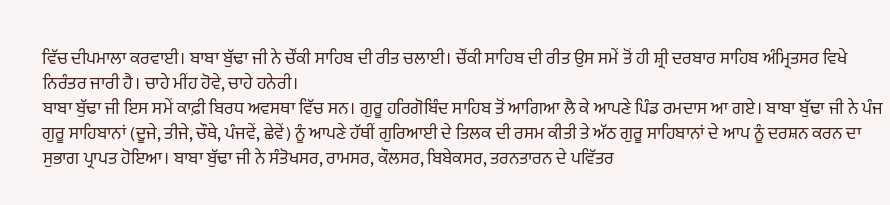ਵਿੱਚ ਦੀਪਮਾਲਾ ਕਰਵਾਈ। ਬਾਬਾ ਬੁੱਢਾ ਜੀ ਨੇ ਚੌਂਕੀ ਸਾਹਿਬ ਦੀ ਰੀਤ ਚਲਾਈ। ਚੌਂਕੀ ਸਾਹਿਬ ਦੀ ਰੀਤ ਉਸ ਸਮੇਂ ਤੋਂ ਹੀ ਸ਼੍ਰੀ ਦਰਬਾਰ ਸਾਹਿਬ ਅੰਮ੍ਰਿਤਸਰ ਵਿਖੇ ਨਿਰੰਤਰ ਜਾਰੀ ਹੈ। ਚਾਹੇ ਮੀਂਹ ਹੋਵੇ, ਚਾਹੇ ਹਨੇਰੀ।
ਬਾਬਾ ਬੁੱਢਾ ਜੀ ਇਸ ਸਮੇਂ ਕਾਫ਼ੀ ਬਿਰਧ ਅਵਸਥਾ ਵਿੱਚ ਸਨ। ਗੁਰੂ ਹਰਿਗੋਬਿੰਦ ਸਾਹਿਬ ਤੋਂ ਆਗਿਆ ਲੈ ਕੇ ਆਪਣੇ ਪਿੰਡ ਰਮਦਾਸ ਆ ਗਏ। ਬਾਬਾ ਬੁੱਢਾ ਜੀ ਨੇ ਪੰਜ ਗੁਰੂ ਸਾਹਿਬਾਨਾਂ (ਦੂਜੇ, ਤੀਜੇ, ਚੌਥੇ, ਪੰਜਵੇਂ, ਛੇਵੇਂ) ਨੂੰ ਆਪਣੇ ਹੱਥੀਂ ਗੁਰਿਆਈ ਦੇ ਤਿਲਕ ਦੀ ਰਸਮ ਕੀਤੀ ਤੇ ਅੱਠ ਗੁਰੂ ਸਾਹਿਬਾਨਾਂ ਦੇ ਆਪ ਨੂੰ ਦਰਸ਼ਨ ਕਰਨ ਦਾ ਸੁਭਾਗ ਪ੍ਰਾਪਤ ਹੋਇਆ। ਬਾਬਾ ਬੁੱਢਾ ਜੀ ਨੇ ਸੰਤੋਖਸਰ, ਰਾਮਸਰ, ਕੌਲਸਰ, ਬਿਬੇਕਸਰ, ਤਰਨਤਾਰਨ ਦੇ ਪਵਿੱਤਰ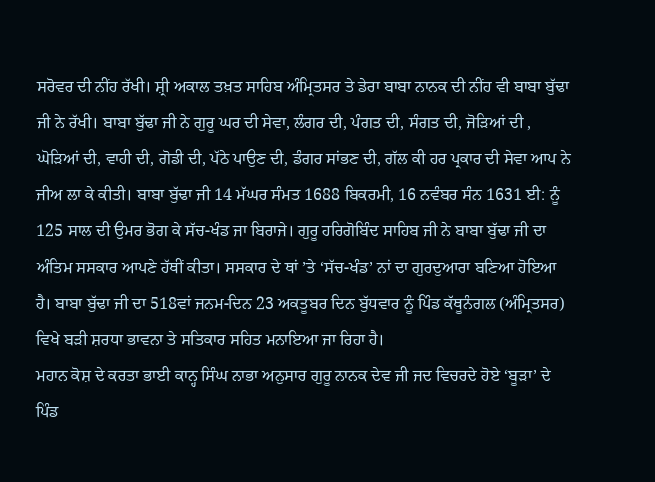ਸਰੋਵਰ ਦੀ ਨੀਂਹ ਰੱਖੀ। ਸ਼੍ਰੀ ਅਕਾਲ ਤਖ਼ਤ ਸਾਹਿਬ ਅੰਮ੍ਰਿਤਸਰ ਤੇ ਡੇਰਾ ਬਾਬਾ ਨਾਨਕ ਦੀ ਨੀਂਹ ਵੀ ਬਾਬਾ ਬੁੱਢਾ ਜੀ ਨੇ ਰੱਖੀ। ਬਾਬਾ ਬੁੱਢਾ ਜੀ ਨੇ ਗੁਰੂ ਘਰ ਦੀ ਸੇਵਾ, ਲੰਗਰ ਦੀ, ਪੰਗਤ ਦੀ, ਸੰਗਤ ਦੀ, ਜੋੜਿਆਂ ਦੀ , ਘੋੜਿਆਂ ਦੀ, ਵਾਹੀ ਦੀ, ਗੋਡੀ ਦੀ, ਪੱਠੇ ਪਾਉਣ ਦੀ, ਡੰਗਰ ਸਾਂਭਣ ਦੀ, ਗੱਲ ਕੀ ਹਰ ਪ੍ਰਕਾਰ ਦੀ ਸੇਵਾ ਆਪ ਨੇ ਜੀਅ ਲਾ ਕੇ ਕੀਤੀ। ਬਾਬਾ ਬੁੱਢਾ ਜੀ 14 ਮੱਘਰ ਸੰਮਤ 1688 ਬਿਕਰਮੀ, 16 ਨਵੰਬਰ ਸੰਨ 1631 ਈ: ਨੂੰ 125 ਸਾਲ ਦੀ ਉਮਰ ਭੋਗ ਕੇ ਸੱਚ-ਖੰਡ ਜਾ ਬਿਰਾਜੇ। ਗੁਰੂ ਹਰਿਗੋਬਿੰਦ ਸਾਹਿਬ ਜੀ ਨੇ ਬਾਬਾ ਬੁੱਢਾ ਜੀ ਦਾ ਅੰਤਿਮ ਸਸਕਾਰ ਆਪਣੇ ਹੱਥੀਂ ਕੀਤਾ। ਸਸਕਾਰ ਦੇ ਥਾਂ ’ਤੇ ‘ਸੱਚ-ਖੰਡ’ ਨਾਂ ਦਾ ਗੁਰਦੁਆਰਾ ਬਣਿਆ ਹੋਇਆ ਹੈ। ਬਾਬਾ ਬੁੱਢਾ ਜੀ ਦਾ 518ਵਾਂ ਜਨਮ-ਦਿਨ 23 ਅਕਤੂਬਰ ਦਿਨ ਬੁੱਧਵਾਰ ਨੂੰ ਪਿੰਡ ਕੱਥੂਨੰਗਲ (ਅੰਮ੍ਰਿਤਸਰ) ਵਿਖੇ ਬੜੀ ਸ਼ਰਧਾ ਭਾਵਨਾ ਤੇ ਸਤਿਕਾਰ ਸਹਿਤ ਮਨਾਇਆ ਜਾ ਰਿਹਾ ਹੈ।
ਮਹਾਨ ਕੋਸ਼ ਦੇ ਕਰਤਾ ਭਾਈ ਕਾਨ੍ਹ ਸਿੰਘ ਨਾਭਾ ਅਨੁਸਾਰ ਗੁਰੂ ਨਾਨਕ ਦੇਵ ਜੀ ਜਦ ਵਿਚਰਦੇ ਹੋਏ ‘ਬੂੜਾ’ ਦੇ ਪਿੰਡ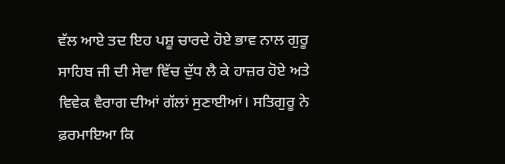ਵੱਲ ਆਏ ਤਦ ਇਹ ਪਸ਼ੂ ਚਾਰਦੇ ਹੋਏ ਭਾਵ ਨਾਲ ਗੁਰੂ ਸਾਹਿਬ ਜੀ ਦੀ ਸੇਵਾ ਵਿੱਚ ਦੁੱਧ ਲੈ ਕੇ ਹਾਜ਼ਰ ਹੋਏ ਅਤੇ ਵਿਵੇਕ ਵੈਰਾਗ ਦੀਆਂ ਗੱਲਾਂ ਸੁਣਾਈਆਂ। ਸਤਿਗੁਰੂ ਨੇ ਫ਼ਰਮਾਇਆ ਕਿ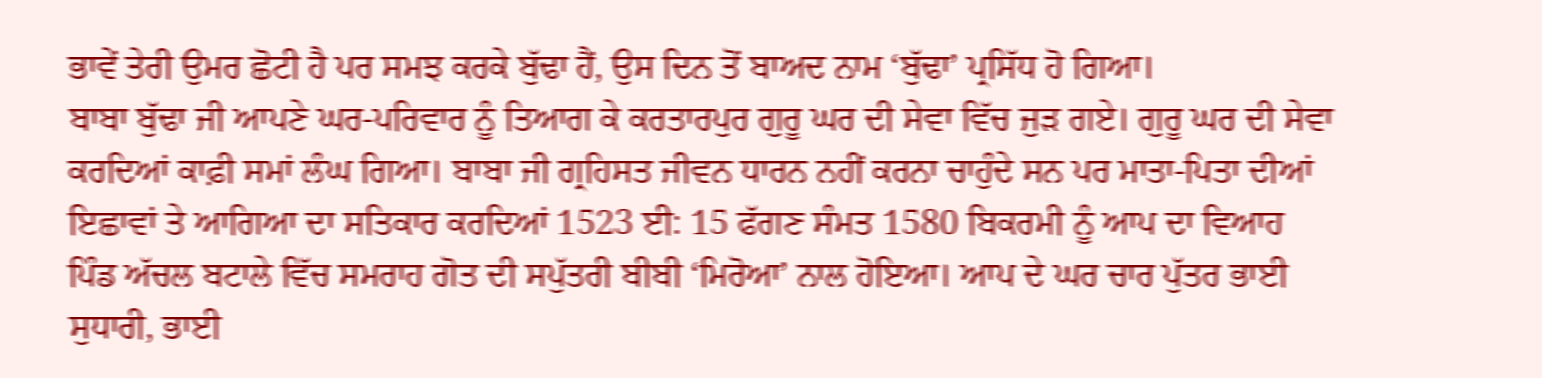ਭਾਵੇਂ ਤੇਰੀ ਉਮਰ ਛੋਟੀ ਹੈ ਪਰ ਸਮਝ ਕਰਕੇ ਬੁੱਢਾ ਹੈਂ, ਉਸ ਦਿਨ ਤੋਂ ਬਾਅਦ ਨਾਮ ‘ਬੁੱਢਾ’ ਪ੍ਰਸਿੱਧ ਹੋ ਗਿਆ।
ਬਾਬਾ ਬੁੱਢਾ ਜੀ ਆਪਣੇ ਘਰ-ਪਰਿਵਾਰ ਨੂੰ ਤਿਆਗ ਕੇ ਕਰਤਾਰਪੁਰ ਗੁਰੂ ਘਰ ਦੀ ਸੇਵਾ ਵਿੱਚ ਜੁੜ ਗਏ। ਗੁਰੂ ਘਰ ਦੀ ਸੇਵਾ ਕਰਦਿਆਂ ਕਾਫ਼ੀ ਸਮਾਂ ਲੰਘ ਗਿਆ। ਬਾਬਾ ਜੀ ਗ੍ਰਹਿਸਤ ਜੀਵਨ ਧਾਰਨ ਨਹੀਂ ਕਰਨਾ ਚਾਹੁੰਦੇ ਸਨ ਪਰ ਮਾਤਾ-ਪਿਤਾ ਦੀਆਂ ਇਛਾਵਾਂ ਤੇ ਆਗਿਆ ਦਾ ਸਤਿਕਾਰ ਕਰਦਿਆਂ 1523 ਈ: 15 ਫੱਗਣ ਸੰਮਤ 1580 ਬਿਕਰਮੀ ਨੂੰ ਆਪ ਦਾ ਵਿਆਹ ਪਿੰਡ ਅੱਚਲ ਬਟਾਲੇ ਵਿੱਚ ਸਮਰਾਹ ਗੋਤ ਦੀ ਸਪੁੱਤਰੀ ਬੀਬੀ ‘ਮਿਰੋਆ’ ਨਾਲ ਹੋਇਆ। ਆਪ ਦੇ ਘਰ ਚਾਰ ਪੁੱਤਰ ਭਾਈ ਸੁਧਾਰੀ, ਭਾਈ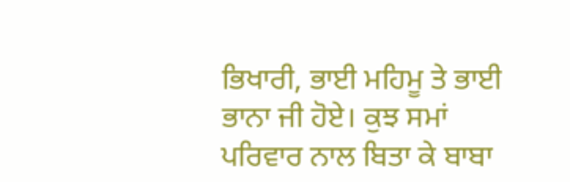ਭਿਖਾਰੀ, ਭਾਈ ਮਹਿਮੂ ਤੇ ਭਾਈ ਭਾਨਾ ਜੀ ਹੋਏ। ਕੁਝ ਸਮਾਂ ਪਰਿਵਾਰ ਨਾਲ ਬਿਤਾ ਕੇ ਬਾਬਾ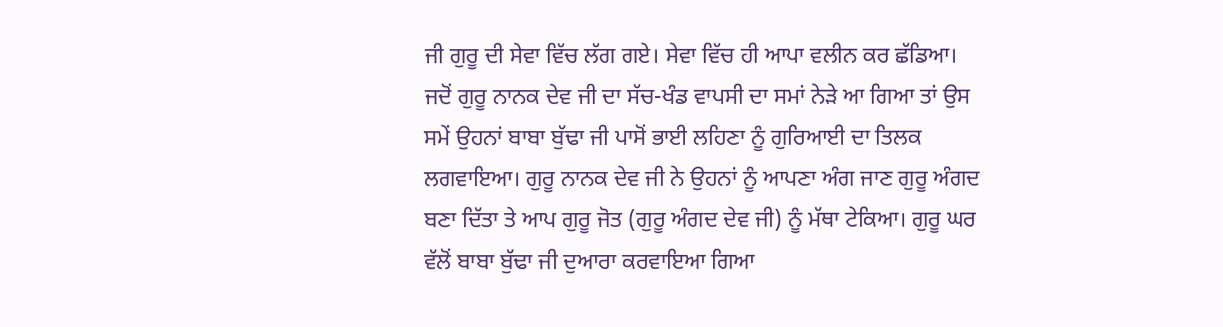ਜੀ ਗੁਰੂ ਦੀ ਸੇਵਾ ਵਿੱਚ ਲੱਗ ਗਏ। ਸੇਵਾ ਵਿੱਚ ਹੀ ਆਪਾ ਵਲੀਨ ਕਰ ਛੱਡਿਆ।
ਜਦੋਂ ਗੁਰੂ ਨਾਨਕ ਦੇਵ ਜੀ ਦਾ ਸੱਚ-ਖੰਡ ਵਾਪਸੀ ਦਾ ਸਮਾਂ ਨੇੜੇ ਆ ਗਿਆ ਤਾਂ ਉਸ ਸਮੇਂ ਉਹਨਾਂ ਬਾਬਾ ਬੁੱਢਾ ਜੀ ਪਾਸੋਂ ਭਾਈ ਲਹਿਣਾ ਨੂੰ ਗੁਰਿਆਈ ਦਾ ਤਿਲਕ ਲਗਵਾਇਆ। ਗੁਰੂ ਨਾਨਕ ਦੇਵ ਜੀ ਨੇ ਉਹਨਾਂ ਨੂੰ ਆਪਣਾ ਅੰਗ ਜਾਣ ਗੁਰੂ ਅੰਗਦ ਬਣਾ ਦਿੱਤਾ ਤੇ ਆਪ ਗੁਰੂ ਜੋਤ (ਗੁਰੂ ਅੰਗਦ ਦੇਵ ਜੀ) ਨੂੰ ਮੱਥਾ ਟੇਕਿਆ। ਗੁਰੂ ਘਰ ਵੱਲੋਂ ਬਾਬਾ ਬੁੱਢਾ ਜੀ ਦੁਆਰਾ ਕਰਵਾਇਆ ਗਿਆ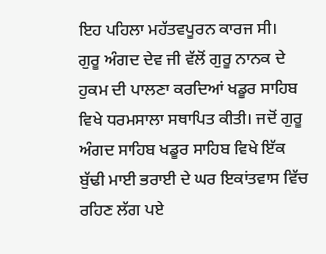ਇਹ ਪਹਿਲਾ ਮਹੱਤਵਪੂਰਨ ਕਾਰਜ ਸੀ।
ਗੁਰੂ ਅੰਗਦ ਦੇਵ ਜੀ ਵੱਲੋਂ ਗੁਰੂ ਨਾਨਕ ਦੇ ਹੁਕਮ ਦੀ ਪਾਲਣਾ ਕਰਦਿਆਂ ਖਡੂਰ ਸਾਹਿਬ ਵਿਖੇ ਧਰਮਸਾਲਾ ਸਥਾਪਿਤ ਕੀਤੀ। ਜਦੋਂ ਗੁਰੂ ਅੰਗਦ ਸਾਹਿਬ ਖਡੂਰ ਸਾਹਿਬ ਵਿਖੇ ਇੱਕ ਬੁੱਢੀ ਮਾਈ ਭਰਾਈ ਦੇ ਘਰ ਇਕਾਂਤਵਾਸ ਵਿੱਚ ਰਹਿਣ ਲੱਗ ਪਏ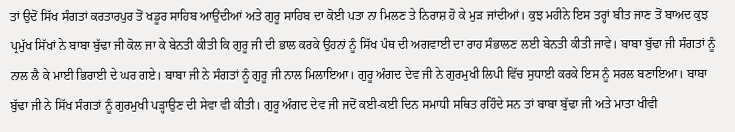ਤਾਂ ਉਦੋਂ ਸਿੱਖ ਸੰਗਤਾਂ ਕਰਤਾਰਪੁਰ ਤੋਂ ਖਡੂਰ ਸਾਹਿਬ ਆਉਂਦੀਆਂ ਅਤੇ ਗੁਰੂ ਸਾਹਿਬ ਦਾ ਕੋਈ ਪਤਾ ਨਾ ਮਿਲਣ ਤੇ ਨਿਰਾਸ਼ ਹੋ ਕੇ ਮੁੜ ਜਾਂਦੀਆਂ। ਕੁਝ ਮਹੀਨੇ ਇਸ ਤਰ੍ਹਾਂ ਬੀਤ ਜਾਣ ਤੋਂ ਬਾਅਦ ਕੁਝ ਪ੍ਰਮੁੱਖ ਸਿੱਖਾਂ ਨੇ ਬਾਬਾ ਬੁੱਢਾ ਜੀ ਕੋਲ ਜਾ ਕੇ ਬੇਨਤੀ ਕੀਤੀ ਕਿ ਗੁਰੂ ਜੀ ਦੀ ਭਾਲ ਕਰਕੇ ਉਹਨਾਂ ਨੂੰ ਸਿੱਖ ਪੰਥ ਦੀ ਅਗਵਾਈ ਦਾ ਰਾਹ ਸੰਭਾਲਣ ਲਈ ਬੇਨਤੀ ਕੀਤੀ ਜਾਵੇ। ਬਾਬਾ ਬੁੱਢਾ ਜੀ ਸੰਗਤਾਂ ਨੂੰ ਨਾਲ ਲੈ ਕੇ ਮਾਈ ਭਿਰਾਈ ਦੇ ਘਰ ਗਏ। ਬਾਬਾ ਜੀ ਨੇ ਸੰਗਤਾਂ ਨੂੰ ਗੁਰੂ ਜੀ ਨਾਲ ਮਿਲਾਇਆ। ਗੁਰੂ ਅੰਗਦ ਦੇਵ ਜੀ ਨੇ ਗੁਰਮੁਖੀ ਲਿਪੀ ਵਿੱਚ ਸੁਧਾਈ ਕਰਕੇ ਇਸ ਨੂੰ ਸਰਲ ਬਣਾਇਆ। ਬਾਬਾ ਬੁੱਢਾ ਜੀ ਨੇ ਸਿੱਖ ਸੰਗਤਾਂ ਨੂੰ ਗੁਰਮੁਖੀ ਪੜ੍ਹਾਉਣ ਦੀ ਸੇਵਾ ਵੀ ਕੀਤੀ। ਗੁਰੂ ਅੰਗਦ ਦੇਵ ਜੀ ਜਦੋਂ ਕਈ-ਕਈ ਦਿਨ ਸਮਾਧੀ ਸਥਿਤ ਰਹਿੰਦੇ ਸਨ ਤਾਂ ਬਾਬਾ ਬੁੱਢਾ ਜੀ ਅਤੇ ਮਾਤਾ ਖੀਵੀ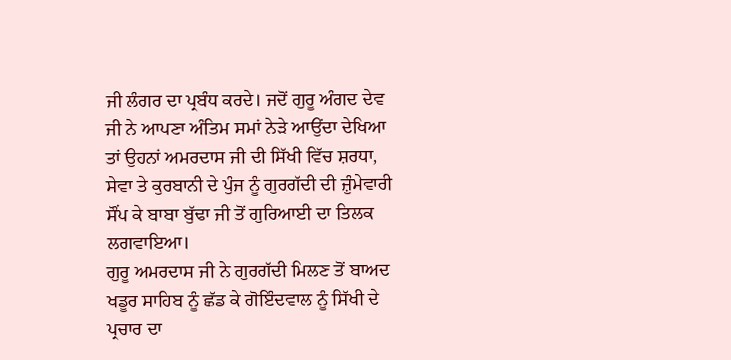ਜੀ ਲੰਗਰ ਦਾ ਪ੍ਰਬੰਧ ਕਰਦੇ। ਜਦੋਂ ਗੁਰੂ ਅੰਗਦ ਦੇਵ ਜੀ ਨੇ ਆਪਣਾ ਅੰਤਿਮ ਸਮਾਂ ਨੇੜੇ ਆਉਂਦਾ ਦੇਖਿਆ ਤਾਂ ਉਹਨਾਂ ਅਮਰਦਾਸ ਜੀ ਦੀ ਸਿੱਖੀ ਵਿੱਚ ਸ਼ਰਧਾ, ਸੇਵਾ ਤੇ ਕੁਰਬਾਨੀ ਦੇ ਪੁੰਜ ਨੂੰ ਗੁਰਗੱਦੀ ਦੀ ਜ਼ੁੰਮੇਵਾਰੀ ਸੌਂਪ ਕੇ ਬਾਬਾ ਬੁੱਢਾ ਜੀ ਤੋਂ ਗੁਰਿਆਈ ਦਾ ਤਿਲਕ ਲਗਵਾਇਆ।
ਗੁਰੂ ਅਮਰਦਾਸ ਜੀ ਨੇ ਗੁਰਗੱਦੀ ਮਿਲਣ ਤੋਂ ਬਾਅਦ ਖਡੂਰ ਸਾਹਿਬ ਨੂੰ ਛੱਡ ਕੇ ਗੋਇੰਦਵਾਲ ਨੂੰ ਸਿੱਖੀ ਦੇ ਪ੍ਰਚਾਰ ਦਾ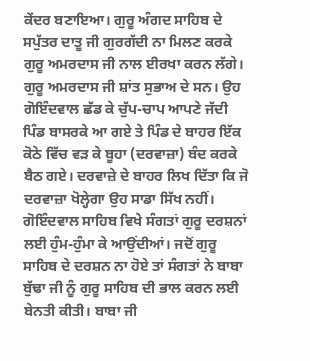ਕੇਂਦਰ ਬਣਾਇਆ। ਗੁਰੂ ਅੰਗਦ ਸਾਹਿਬ ਦੇ ਸਪੁੱਤਰ ਦਾਤੂ ਜੀ ਗੁਰਗੱਦੀ ਨਾ ਮਿਲਣ ਕਰਕੇ ਗੁਰੂ ਅਮਰਦਾਸ ਜੀ ਨਾਲ ਈਰਖਾ ਕਰਨ ਲੱਗੇ। ਗੁਰੂ ਅਮਰਦਾਸ ਜੀ ਸ਼ਾਂਤ ਸੁਭਾਅ ਦੇ ਸਨ। ਉਹ ਗੋਇੰਦਵਾਲ ਛੱਡ ਕੇ ਚੁੱਪ-ਚਾਪ ਆਪਣੇ ਜੱਦੀ ਪਿੰਡ ਬਾਸਰਕੇ ਆ ਗਏ ਤੇ ਪਿੰਡ ਦੇ ਬਾਹਰ ਇੱਕ ਕੋਠੇ ਵਿੱਚ ਵੜ ਕੇ ਬੂਹਾ (ਦਰਵਾਜ਼ਾ) ਬੰਦ ਕਰਕੇ ਬੈਠ ਗਏ। ਦਰਵਾਜ਼ੇ ਦੇ ਬਾਹਰ ਲਿਖ ਦਿੱਤਾ ਕਿ ਜੋ ਦਰਵਾਜ਼ਾ ਖੋਲ੍ਹੇਗਾ ਉਹ ਸਾਡਾ ਸਿੱਖ ਨਹੀਂ। ਗੋਇੰਦਵਾਲ ਸਾਹਿਬ ਵਿਖੇ ਸੰਗਤਾਂ ਗੁਰੂ ਦਰਸ਼ਨਾਂ ਲਈ ਹੁੰਮ-ਹੁੰਮਾ ਕੇ ਆਉਂਦੀਆਂ। ਜਦੋਂ ਗੁਰੂ ਸਾਹਿਬ ਦੇ ਦਰਸ਼ਨ ਨਾ ਹੋਏ ਤਾਂ ਸੰਗਤਾਂ ਨੇ ਬਾਬਾ ਬੁੱਢਾ ਜੀ ਨੂੰ ਗੁਰੂ ਸਾਹਿਬ ਦੀ ਭਾਲ ਕਰਨ ਲਈ ਬੇਨਤੀ ਕੀਤੀ। ਬਾਬਾ ਜੀ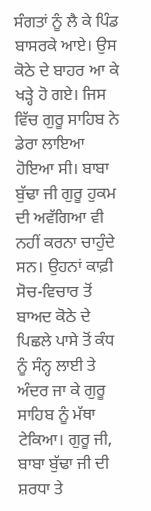ਸੰਗਤਾਂ ਨੂੰ ਲੈ ਕੇ ਪਿੰਡ ਬਾਸਰਕੇ ਆਏ। ਉਸ ਕੋਠੇ ਦੇ ਬਾਹਰ ਆ ਕੇ ਖੜ੍ਹੇ ਹੋ ਗਏ। ਜਿਸ ਵਿੱਚ ਗੁਰੂ ਸਾਹਿਬ ਨੇ ਡੇਰਾ ਲਾਇਆ ਹੋਇਆ ਸੀ। ਬਾਬਾ ਬੁੱਢਾ ਜੀ ਗੁਰੂ ਹੁਕਮ ਦੀ ਅਵੱਗਿਆ ਵੀ ਨਹੀਂ ਕਰਨਾ ਚਾਹੁੰਦੇ ਸਨ। ਉਹਨਾਂ ਕਾਫ਼ੀ ਸੋਚ-ਵਿਚਾਰ ਤੋਂ ਬਾਅਦ ਕੋਠੇ ਦੇ ਪਿਛਲੇ ਪਾਸੇ ਤੋਂ ਕੰਧ ਨੂੰ ਸੰਨ੍ਹ ਲਾਈ ਤੇ ਅੰਦਰ ਜਾ ਕੇ ਗੁਰੂ ਸਾਹਿਬ ਨੂੰ ਮੱਥਾ ਟੇਕਿਆ। ਗੁਰੂ ਜੀ, ਬਾਬਾ ਬੁੱਢਾ ਜੀ ਦੀ ਸ਼ਰਧਾ ਤੇ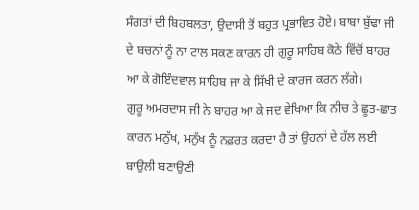ਸੰਗਤਾਂ ਦੀ ਬਿਹਬਲਤਾ, ਉਦਾਸੀ ਤੋਂ ਬਹੁਤ ਪ੍ਰਭਾਵਿਤ ਹੋਏ। ਬਾਬਾ ਬੁੱਢਾ ਜੀ ਦੇ ਬਚਨਾਂ ਨੂੰ ਨਾ ਟਾਲ ਸਕਣ ਕਾਰਨ ਹੀ ਗੁਰੂ ਸਾਹਿਬ ਕੋਠੇ ਵਿੱਚੋਂ ਬਾਹਰ ਆ ਕੇ ਗੋਇੰਦਵਾਲ ਸਾਹਿਬ ਜਾ ਕੇ ਸਿੱਖੀ ਦੇ ਕਾਰਜ ਕਰਨ ਲੱਗੇ।
ਗੁਰੂ ਅਮਰਦਾਸ ਜੀ ਨੇ ਬਾਹਰ ਆ ਕੇ ਜਦ ਵੇਖਿਆ ਕਿ ਨੀਚ ਤੇ ਛੂਤ-ਛਾਤ ਕਾਰਨ ਮਨੁੱਖ, ਮਨੁੱਖ ਨੂੰ ਨਫ਼ਰਤ ਕਰਦਾ ਹੈ ਤਾਂ ਉਹਨਾਂ ਦੇ ਹੱਲ ਲਈ ਬਾਉਲੀ ਬਣਾਉਣੀ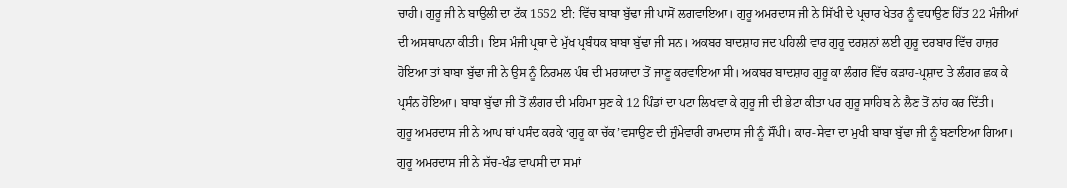ਚਾਹੀ। ਗੁਰੂ ਜੀ ਨੇ ਬਾਉਲੀ ਦਾ ਟੱਕ 1552 ਈ: ਵਿੱਚ ਬਾਬਾ ਬੁੱਢਾ ਜੀ ਪਾਸੋਂ ਲਗਵਾਇਆ। ਗੁਰੂ ਅਮਰਦਾਸ ਜੀ ਨੇ ਸਿੱਖੀ ਦੇ ਪ੍ਰਚਾਰ ਖੇਤਰ ਨੂੰ ਵਧਾਉਣ ਹਿੱਤ 22 ਮੰਜੀਆਂ ਦੀ ਅਸਥਾਪਨਾ ਕੀਤੀ। ਇਸ ਮੰਜੀ ਪ੍ਰਥਾ ਦੇ ਮੁੱਖ ਪ੍ਰਬੰਧਕ ਬਾਬਾ ਬੁੱਢਾ ਜੀ ਸਨ। ਅਕਬਰ ਬਾਦਸ਼ਾਹ ਜਦ ਪਹਿਲੀ ਵਾਰ ਗੁਰੂ ਦਰਸ਼ਨਾਂ ਲਈ ਗੁਰੂ ਦਰਬਾਰ ਵਿੱਚ ਹਾਜ਼ਰ ਹੋਇਆ ਤਾਂ ਬਾਬਾ ਬੁੱਢਾ ਜੀ ਨੇ ਉਸ ਨੂੰ ਨਿਰਮਲ ਪੰਥ ਦੀ ਮਰਯਾਦਾ ਤੋਂ ਜਾਣੂ ਕਰਵਾਇਆ ਸੀ। ਅਕਬਰ ਬਾਦਸ਼ਾਹ ਗੁਰੂ ਕਾ ਲੰਗਰ ਵਿੱਚ ਕੜਾਹ-ਪ੍ਰਸ਼ਾਦ ਤੇ ਲੰਗਰ ਛਕ ਕੇ ਪ੍ਰਸੰਨ ਹੋਇਆ। ਬਾਬਾ ਬੁੱਢਾ ਜੀ ਤੋਂ ਲੰਗਰ ਦੀ ਮਹਿਮਾ ਸੁਣ ਕੇ 12 ਪਿੰਡਾਂ ਦਾ ਪਟਾ ਲਿਖਵਾ ਕੇ ਗੁਰੂ ਜੀ ਦੀ ਭੇਟਾ ਕੀਤਾ ਪਰ ਗੁਰੂ ਸਾਹਿਬ ਨੇ ਲੈਣ ਤੋਂ ਨਾਂਹ ਕਰ ਦਿੱਤੀ।
ਗੁਰੂ ਅਮਰਦਾਸ ਜੀ ਨੇ ਆਪ ਥਾਂ ਪਸੰਦ ਕਰਕੇ ‘ਗੁਰੂ ਕਾ ਚੱਕ’ਵਸਾਉਣ ਦੀ ਜ਼ੁੰਮੇਵਾਰੀ ਰਾਮਦਾਸ ਜੀ ਨੂੰ ਸੌਂਪੀ। ਕਾਰ-ਸੇਵਾ ਦਾ ਮੁਖੀ ਬਾਬਾ ਬੁੱਢਾ ਜੀ ਨੂੰ ਬਣਾਇਆ ਗਿਆ। ਗੁਰੂ ਅਮਰਦਾਸ ਜੀ ਨੇ ਸੱਚ-ਖੰਡ ਵਾਪਸੀ ਦਾ ਸਮਾਂ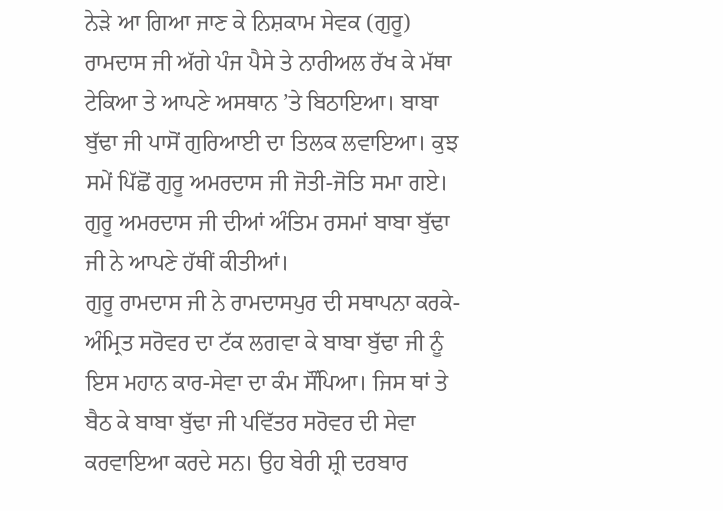ਨੇੜੇ ਆ ਗਿਆ ਜਾਣ ਕੇ ਨਿਸ਼ਕਾਮ ਸੇਵਕ (ਗੁਰੂ) ਰਾਮਦਾਸ ਜੀ ਅੱਗੇ ਪੰਜ ਪੈਸੇ ਤੇ ਨਾਰੀਅਲ ਰੱਖ ਕੇ ਮੱਥਾ ਟੇਕਿਆ ਤੇ ਆਪਣੇ ਅਸਥਾਨ ’ਤੇ ਬਿਠਾਇਆ। ਬਾਬਾ ਬੁੱਢਾ ਜੀ ਪਾਸੋਂ ਗੁਰਿਆਈ ਦਾ ਤਿਲਕ ਲਵਾਇਆ। ਕੁਝ ਸਮੇਂ ਪਿੱਛੋਂ ਗੁਰੂ ਅਮਰਦਾਸ ਜੀ ਜੋਤੀ-ਜੋਤਿ ਸਮਾ ਗਏ। ਗੁਰੂ ਅਮਰਦਾਸ ਜੀ ਦੀਆਂ ਅੰਤਿਮ ਰਸਮਾਂ ਬਾਬਾ ਬੁੱਢਾ ਜੀ ਨੇ ਆਪਣੇ ਹੱਥੀਂ ਕੀਤੀਆਂ।
ਗੁਰੂ ਰਾਮਦਾਸ ਜੀ ਨੇ ਰਾਮਦਾਸਪੁਰ ਦੀ ਸਥਾਪਨਾ ਕਰਕੇ-ਅੰਮ੍ਰਿਤ ਸਰੋਵਰ ਦਾ ਟੱਕ ਲਗਵਾ ਕੇ ਬਾਬਾ ਬੁੱਢਾ ਜੀ ਨੂੰ ਇਸ ਮਹਾਨ ਕਾਰ-ਸੇਵਾ ਦਾ ਕੰਮ ਸੌਂਪਿਆ। ਜਿਸ ਥਾਂ ਤੇ ਬੈਠ ਕੇ ਬਾਬਾ ਬੁੱਢਾ ਜੀ ਪਵਿੱਤਰ ਸਰੋਵਰ ਦੀ ਸੇਵਾ ਕਰਵਾਇਆ ਕਰਦੇ ਸਨ। ਉਹ ਬੇਰੀ ਸ਼੍ਰੀ ਦਰਬਾਰ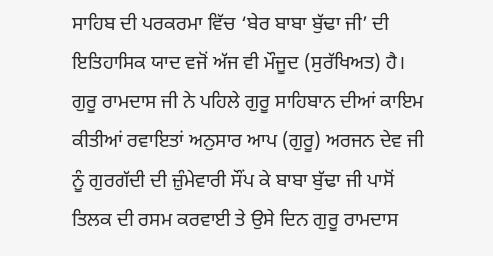ਸਾਹਿਬ ਦੀ ਪਰਕਰਮਾ ਵਿੱਚ ‘ਬੇਰ ਬਾਬਾ ਬੁੱਢਾ ਜੀ’ ਦੀ ਇਤਿਹਾਸਿਕ ਯਾਦ ਵਜੋਂ ਅੱਜ ਵੀ ਮੌਜੂਦ (ਸੁਰੱਖਿਅਤ) ਹੈ। ਗੁਰੂ ਰਾਮਦਾਸ ਜੀ ਨੇ ਪਹਿਲੇ ਗੁਰੂ ਸਾਹਿਬਾਨ ਦੀਆਂ ਕਾਇਮ ਕੀਤੀਆਂ ਰਵਾਇਤਾਂ ਅਨੁਸਾਰ ਆਪ (ਗੁਰੂ) ਅਰਜਨ ਦੇਵ ਜੀ ਨੂੰ ਗੁਰਗੱਦੀ ਦੀ ਜ਼ੁੰਮੇਵਾਰੀ ਸੌਂਪ ਕੇ ਬਾਬਾ ਬੁੱਢਾ ਜੀ ਪਾਸੋਂ ਤਿਲਕ ਦੀ ਰਸਮ ਕਰਵਾਈ ਤੇ ਉਸੇ ਦਿਨ ਗੁਰੂ ਰਾਮਦਾਸ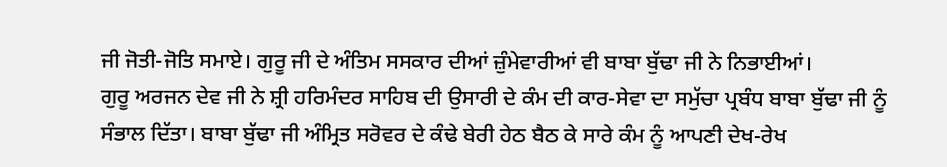ਜੀ ਜੋਤੀ-ਜੋਤਿ ਸਮਾਏ। ਗੁਰੂ ਜੀ ਦੇ ਅੰਤਿਮ ਸਸਕਾਰ ਦੀਆਂ ਜ਼ੁੰਮੇਵਾਰੀਆਂ ਵੀ ਬਾਬਾ ਬੁੱਢਾ ਜੀ ਨੇ ਨਿਭਾਈਆਂ।
ਗੁਰੂ ਅਰਜਨ ਦੇਵ ਜੀ ਨੇ ਸ਼੍ਰੀ ਹਰਿਮੰਦਰ ਸਾਹਿਬ ਦੀ ਉਸਾਰੀ ਦੇ ਕੰਮ ਦੀ ਕਾਰ-ਸੇਵਾ ਦਾ ਸਮੁੱਚਾ ਪ੍ਰਬੰਧ ਬਾਬਾ ਬੁੱਢਾ ਜੀ ਨੂੰ ਸੰਭਾਲ ਦਿੱਤਾ। ਬਾਬਾ ਬੁੱਢਾ ਜੀ ਅੰਮ੍ਰਿਤ ਸਰੋਵਰ ਦੇ ਕੰਢੇ ਬੇਰੀ ਹੇਠ ਬੈਠ ਕੇ ਸਾਰੇ ਕੰਮ ਨੂੰ ਆਪਣੀ ਦੇਖ-ਰੇਖ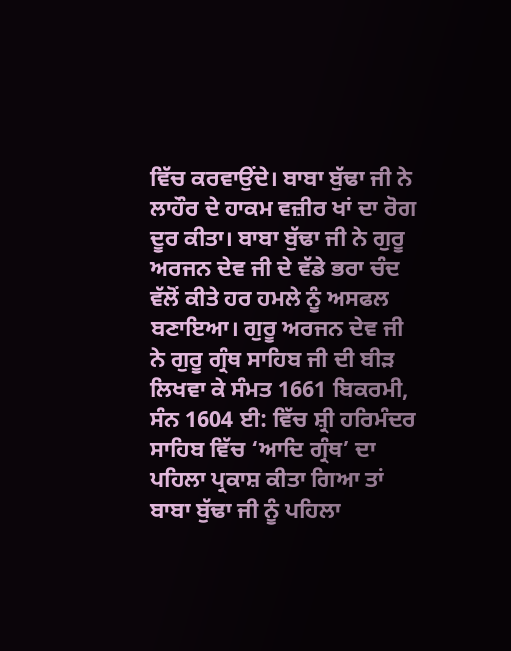ਵਿੱਚ ਕਰਵਾਉਂਦੇ। ਬਾਬਾ ਬੁੱਢਾ ਜੀ ਨੇ ਲਾਹੌਰ ਦੇ ਹਾਕਮ ਵਜ਼ੀਰ ਖਾਂ ਦਾ ਰੋਗ ਦੂਰ ਕੀਤਾ। ਬਾਬਾ ਬੁੱਢਾ ਜੀ ਨੇ ਗੁਰੂ ਅਰਜਨ ਦੇਵ ਜੀ ਦੇ ਵੱਡੇ ਭਰਾ ਚੰਦ ਵੱਲੋਂ ਕੀਤੇ ਹਰ ਹਮਲੇ ਨੂੰ ਅਸਫਲ ਬਣਾਇਆ। ਗੁਰੂ ਅਰਜਨ ਦੇਵ ਜੀ ਨੇ ਗੁਰੂ ਗ੍ਰੰਥ ਸਾਹਿਬ ਜੀ ਦੀ ਬੀੜ ਲਿਖਵਾ ਕੇ ਸੰਮਤ 1661 ਬਿਕਰਮੀ, ਸੰਨ 1604 ਈ: ਵਿੱਚ ਸ਼੍ਰੀ ਹਰਿਮੰਦਰ ਸਾਹਿਬ ਵਿੱਚ ‘ਆਦਿ ਗ੍ਰੰਥ’ ਦਾ ਪਹਿਲਾ ਪ੍ਰਕਾਸ਼ ਕੀਤਾ ਗਿਆ ਤਾਂ ਬਾਬਾ ਬੁੱਢਾ ਜੀ ਨੂੰ ਪਹਿਲਾ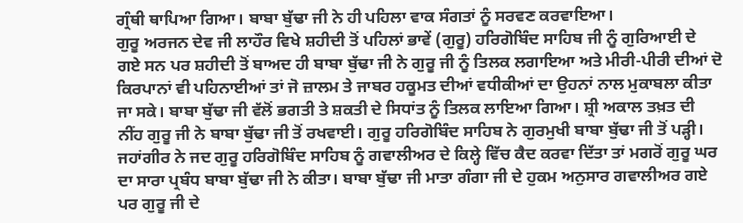ਗ੍ਰੰਥੀ ਥਾਪਿਆ ਗਿਆ। ਬਾਬਾ ਬੁੱਢਾ ਜੀ ਨੇ ਹੀ ਪਹਿਲਾ ਵਾਕ ਸੰਗਤਾਂ ਨੂੰ ਸਰਵਣ ਕਰਵਾਇਆ।
ਗੁਰੂ ਅਰਜਨ ਦੇਵ ਜੀ ਲਾਹੌਰ ਵਿਖੇ ਸ਼ਹੀਦੀ ਤੋਂ ਪਹਿਲਾਂ ਭਾਵੇਂ (ਗੁਰੂ) ਹਰਿਗੋਬਿੰਦ ਸਾਹਿਬ ਜੀ ਨੂੰ ਗੁਰਿਆਈ ਦੇ ਗਏ ਸਨ ਪਰ ਸ਼ਹੀਦੀ ਤੋਂ ਬਾਅਦ ਹੀ ਬਾਬਾ ਬੁੱਢਾ ਜੀ ਨੇ ਗੁਰੂ ਜੀ ਨੂੰ ਤਿਲਕ ਲਗਾਇਆ ਅਤੇ ਮੀਰੀ-ਪੀਰੀ ਦੀਆਂ ਦੋ ਕਿਰਪਾਨਾਂ ਵੀ ਪਹਿਨਾਈਆਂ ਤਾਂ ਜੋ ਜ਼ਾਲਮ ਤੇ ਜਾਬਰ ਹਕੂਮਤ ਦੀਆਂ ਵਧੀਕੀਆਂ ਦਾ ਉਹਨਾਂ ਨਾਲ ਮੁਕਾਬਲਾ ਕੀਤਾ ਜਾ ਸਕੇ। ਬਾਬਾ ਬੁੱਢਾ ਜੀ ਵੱਲੋਂ ਭਗਤੀ ਤੇ ਸ਼ਕਤੀ ਦੇ ਸਿਧਾਂਤ ਨੂੰ ਤਿਲਕ ਲਾਇਆ ਗਿਆ। ਸ਼੍ਰੀ ਅਕਾਲ ਤਖ਼ਤ ਦੀ ਨੀਂਹ ਗੁਰੂ ਜੀ ਨੇ ਬਾਬਾ ਬੁੱਢਾ ਜੀ ਤੋਂ ਰਖਵਾਈ। ਗੁਰੂ ਹਰਿਗੋਬਿੰਦ ਸਾਹਿਬ ਨੇ ਗੁਰਮੁਖੀ ਬਾਬਾ ਬੁੱਢਾ ਜੀ ਤੋਂ ਪੜ੍ਹੀ। ਜਹਾਂਗੀਰ ਨੇ ਜਦ ਗੁਰੂ ਹਰਿਗੋਬਿੰਦ ਸਾਹਿਬ ਨੂੰ ਗਵਾਲੀਅਰ ਦੇ ਕਿਲ੍ਹੇ ਵਿੱਚ ਕੈਦ ਕਰਵਾ ਦਿੱਤਾ ਤਾਂ ਮਗਰੋਂ ਗੁਰੂ ਘਰ ਦਾ ਸਾਰਾ ਪ੍ਰਬੰਧ ਬਾਬਾ ਬੁੱਢਾ ਜੀ ਨੇ ਕੀਤਾ। ਬਾਬਾ ਬੁੱਢਾ ਜੀ ਮਾਤਾ ਗੰਗਾ ਜੀ ਦੇ ਹੁਕਮ ਅਨੁਸਾਰ ਗਵਾਲੀਅਰ ਗਏ ਪਰ ਗੁਰੂ ਜੀ ਦੇ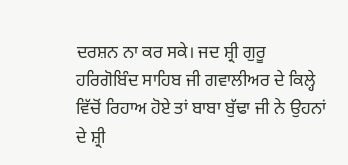ਦਰਸ਼ਨ ਨਾ ਕਰ ਸਕੇ। ਜਦ ਸ਼੍ਰੀ ਗੁਰੂ ਹਰਿਗੋਬਿੰਦ ਸਾਹਿਬ ਜੀ ਗਵਾਲੀਅਰ ਦੇ ਕਿਲ੍ਹੇ ਵਿੱਚੋਂ ਰਿਹਾਅ ਹੋਏ ਤਾਂ ਬਾਬਾ ਬੁੱਢਾ ਜੀ ਨੇ ਉਹਨਾਂ ਦੇ ਸ਼੍ਰੀ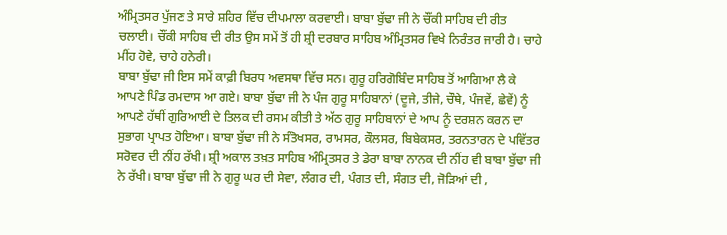ਅੰਮ੍ਰਿਤਸਰ ਪੁੱਜਣ ਤੇ ਸਾਰੇ ਸ਼ਹਿਰ ਵਿੱਚ ਦੀਪਮਾਲਾ ਕਰਵਾਈ। ਬਾਬਾ ਬੁੱਢਾ ਜੀ ਨੇ ਚੌਂਕੀ ਸਾਹਿਬ ਦੀ ਰੀਤ ਚਲਾਈ। ਚੌਂਕੀ ਸਾਹਿਬ ਦੀ ਰੀਤ ਉਸ ਸਮੇਂ ਤੋਂ ਹੀ ਸ਼੍ਰੀ ਦਰਬਾਰ ਸਾਹਿਬ ਅੰਮ੍ਰਿਤਸਰ ਵਿਖੇ ਨਿਰੰਤਰ ਜਾਰੀ ਹੈ। ਚਾਹੇ ਮੀਂਹ ਹੋਵੇ, ਚਾਹੇ ਹਨੇਰੀ।
ਬਾਬਾ ਬੁੱਢਾ ਜੀ ਇਸ ਸਮੇਂ ਕਾਫ਼ੀ ਬਿਰਧ ਅਵਸਥਾ ਵਿੱਚ ਸਨ। ਗੁਰੂ ਹਰਿਗੋਬਿੰਦ ਸਾਹਿਬ ਤੋਂ ਆਗਿਆ ਲੈ ਕੇ ਆਪਣੇ ਪਿੰਡ ਰਮਦਾਸ ਆ ਗਏ। ਬਾਬਾ ਬੁੱਢਾ ਜੀ ਨੇ ਪੰਜ ਗੁਰੂ ਸਾਹਿਬਾਨਾਂ (ਦੂਜੇ, ਤੀਜੇ, ਚੌਥੇ, ਪੰਜਵੇਂ, ਛੇਵੇਂ) ਨੂੰ ਆਪਣੇ ਹੱਥੀਂ ਗੁਰਿਆਈ ਦੇ ਤਿਲਕ ਦੀ ਰਸਮ ਕੀਤੀ ਤੇ ਅੱਠ ਗੁਰੂ ਸਾਹਿਬਾਨਾਂ ਦੇ ਆਪ ਨੂੰ ਦਰਸ਼ਨ ਕਰਨ ਦਾ ਸੁਭਾਗ ਪ੍ਰਾਪਤ ਹੋਇਆ। ਬਾਬਾ ਬੁੱਢਾ ਜੀ ਨੇ ਸੰਤੋਖਸਰ, ਰਾਮਸਰ, ਕੌਲਸਰ, ਬਿਬੇਕਸਰ, ਤਰਨਤਾਰਨ ਦੇ ਪਵਿੱਤਰ ਸਰੋਵਰ ਦੀ ਨੀਂਹ ਰੱਖੀ। ਸ਼੍ਰੀ ਅਕਾਲ ਤਖ਼ਤ ਸਾਹਿਬ ਅੰਮ੍ਰਿਤਸਰ ਤੇ ਡੇਰਾ ਬਾਬਾ ਨਾਨਕ ਦੀ ਨੀਂਹ ਵੀ ਬਾਬਾ ਬੁੱਢਾ ਜੀ ਨੇ ਰੱਖੀ। ਬਾਬਾ ਬੁੱਢਾ ਜੀ ਨੇ ਗੁਰੂ ਘਰ ਦੀ ਸੇਵਾ, ਲੰਗਰ ਦੀ, ਪੰਗਤ ਦੀ, ਸੰਗਤ ਦੀ, ਜੋੜਿਆਂ ਦੀ ,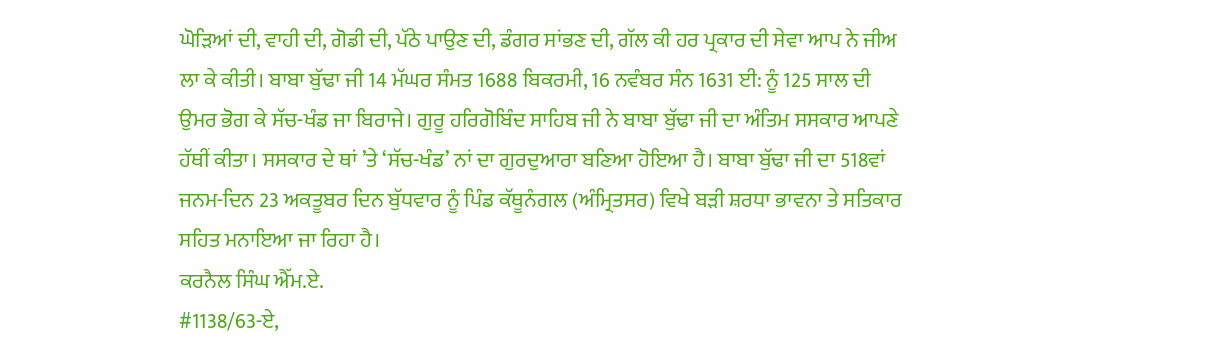ਘੋੜਿਆਂ ਦੀ, ਵਾਹੀ ਦੀ, ਗੋਡੀ ਦੀ, ਪੱਠੇ ਪਾਉਣ ਦੀ, ਡੰਗਰ ਸਾਂਭਣ ਦੀ, ਗੱਲ ਕੀ ਹਰ ਪ੍ਰਕਾਰ ਦੀ ਸੇਵਾ ਆਪ ਨੇ ਜੀਅ ਲਾ ਕੇ ਕੀਤੀ। ਬਾਬਾ ਬੁੱਢਾ ਜੀ 14 ਮੱਘਰ ਸੰਮਤ 1688 ਬਿਕਰਮੀ, 16 ਨਵੰਬਰ ਸੰਨ 1631 ਈ: ਨੂੰ 125 ਸਾਲ ਦੀ ਉਮਰ ਭੋਗ ਕੇ ਸੱਚ-ਖੰਡ ਜਾ ਬਿਰਾਜੇ। ਗੁਰੂ ਹਰਿਗੋਬਿੰਦ ਸਾਹਿਬ ਜੀ ਨੇ ਬਾਬਾ ਬੁੱਢਾ ਜੀ ਦਾ ਅੰਤਿਮ ਸਸਕਾਰ ਆਪਣੇ ਹੱਥੀਂ ਕੀਤਾ। ਸਸਕਾਰ ਦੇ ਥਾਂ ’ਤੇ ‘ਸੱਚ-ਖੰਡ’ ਨਾਂ ਦਾ ਗੁਰਦੁਆਰਾ ਬਣਿਆ ਹੋਇਆ ਹੈ। ਬਾਬਾ ਬੁੱਢਾ ਜੀ ਦਾ 518ਵਾਂ ਜਨਮ-ਦਿਨ 23 ਅਕਤੂਬਰ ਦਿਨ ਬੁੱਧਵਾਰ ਨੂੰ ਪਿੰਡ ਕੱਥੂਨੰਗਲ (ਅੰਮ੍ਰਿਤਸਰ) ਵਿਖੇ ਬੜੀ ਸ਼ਰਧਾ ਭਾਵਨਾ ਤੇ ਸਤਿਕਾਰ ਸਹਿਤ ਮਨਾਇਆ ਜਾ ਰਿਹਾ ਹੈ।
ਕਰਨੈਲ ਸਿੰਘ ਐੱਮ.ਏ.
#1138/63-ਏ,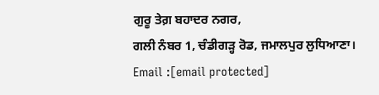ਗੁਰੂ ਤੇਗ਼ ਬਹਾਦਰ ਨਗਰ,
ਗਲੀ ਨੰਬਰ 1, ਚੰਡੀਗੜ੍ਹ ਰੋਡ, ਜਮਾਲਪੁਰ ਲੁਧਿਆਣਾ।
Email :[email protected]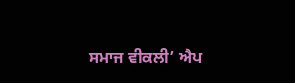ਸਮਾਜ ਵੀਕਲੀ’ ਐਪ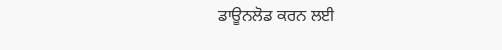ਡਾਊਨਲੋਡ ਕਰਨ ਲਈ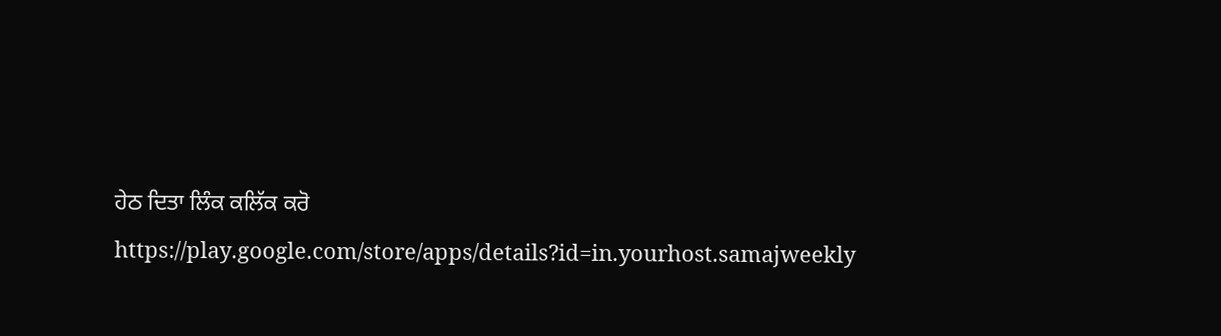ਹੇਠ ਦਿਤਾ ਲਿੰਕ ਕਲਿੱਕ ਕਰੋ
https://play.google.com/store/apps/details?id=in.yourhost.samajweekly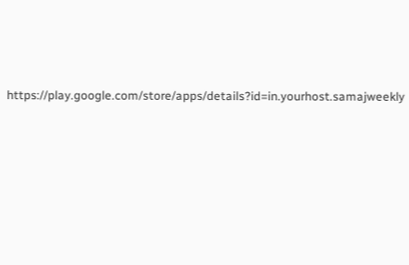https://play.google.com/store/apps/details?id=in.yourhost.samajweekly